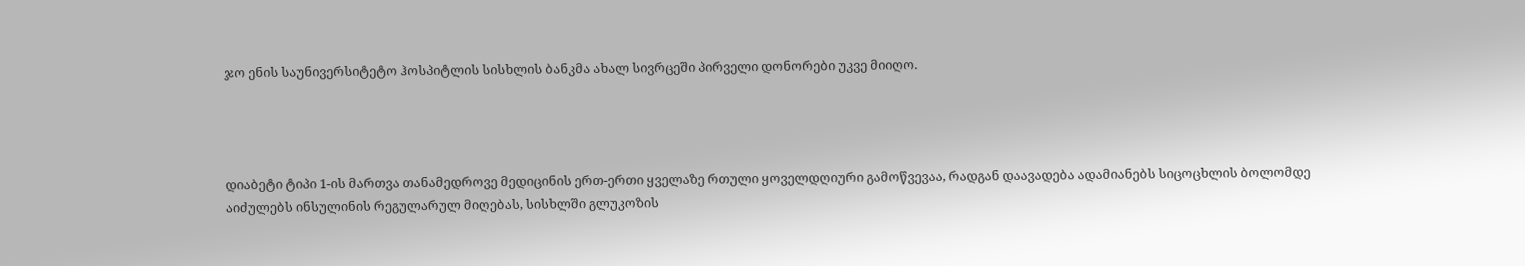ჯო ენის საუნივერსიტეტო ჰოსპიტლის სისხლის ბანკმა ახალ სივრცეში პირველი დონორები უკვე მიიღო.




დიაბეტი ტიპი 1-ის მართვა თანამედროვე მედიცინის ერთ-ერთი ყველაზე რთული ყოველდღიური გამოწვევაა, რადგან დაავადება ადამიანებს სიცოცხლის ბოლომდე აიძულებს ინსულინის რეგულარულ მიღებას, სისხლში გლუკოზის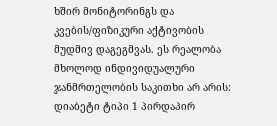ხშირ მონიტორინგს და კვების/ფიზიკური აქტივობის მუდმივ დაგეგმვას. ეს რეალობა მხოლოდ ინდივიდუალური ჯანმრთელობის საკითხი არ არის: დიაბეტი ტიპი 1 პირდაპირ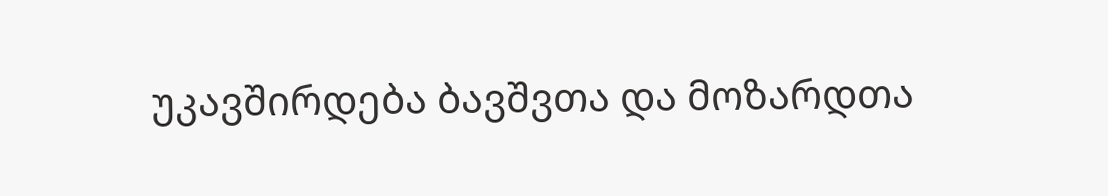უკავშირდება ბავშვთა და მოზარდთა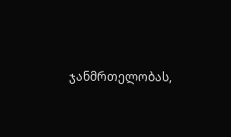ჯანმრთელობას,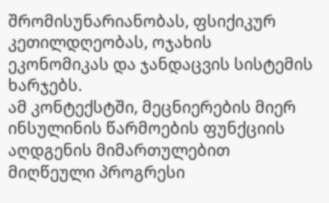შრომისუნარიანობას, ფსიქიკურ კეთილდღეობას, ოჯახის ეკონომიკას და ჯანდაცვის სისტემის ხარჯებს.
ამ კონტექსტში, მეცნიერების მიერ ინსულინის წარმოების ფუნქციის აღდგენის მიმართულებით მიღწეული პროგრესი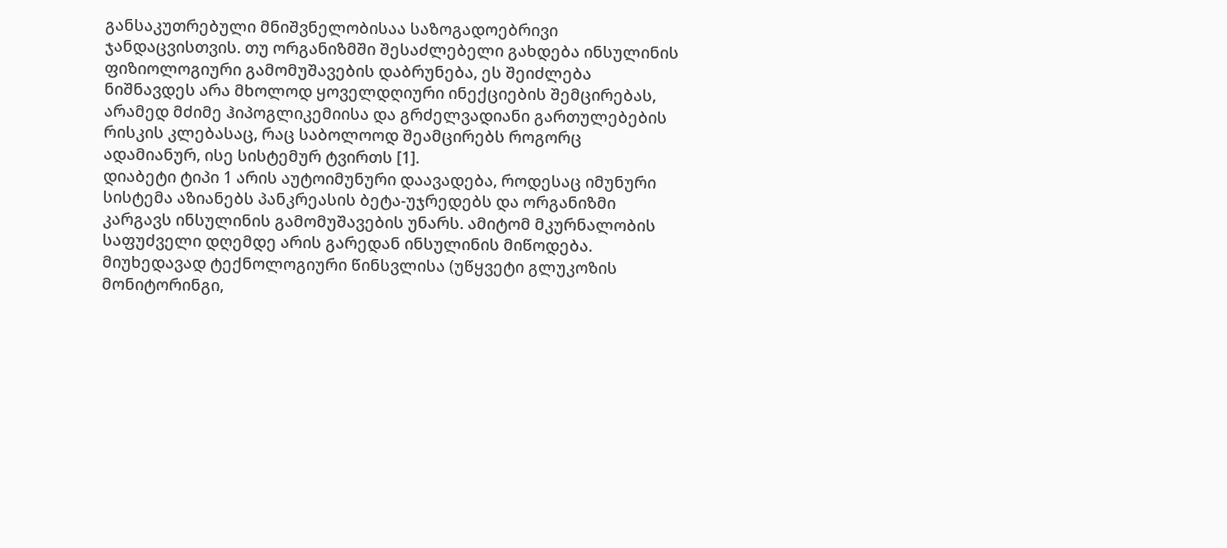განსაკუთრებული მნიშვნელობისაა საზოგადოებრივი ჯანდაცვისთვის. თუ ორგანიზმში შესაძლებელი გახდება ინსულინის ფიზიოლოგიური გამომუშავების დაბრუნება, ეს შეიძლება ნიშნავდეს არა მხოლოდ ყოველდღიური ინექციების შემცირებას, არამედ მძიმე ჰიპოგლიკემიისა და გრძელვადიანი გართულებების რისკის კლებასაც, რაც საბოლოოდ შეამცირებს როგორც ადამიანურ, ისე სისტემურ ტვირთს [1].
დიაბეტი ტიპი 1 არის აუტოიმუნური დაავადება, როდესაც იმუნური სისტემა აზიანებს პანკრეასის ბეტა-უჯრედებს და ორგანიზმი კარგავს ინსულინის გამომუშავების უნარს. ამიტომ მკურნალობის საფუძველი დღემდე არის გარედან ინსულინის მიწოდება. მიუხედავად ტექნოლოგიური წინსვლისა (უწყვეტი გლუკოზის მონიტორინგი,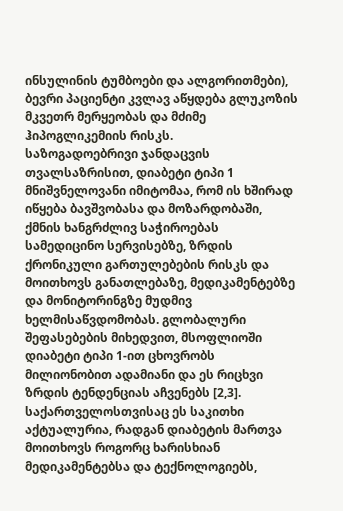ინსულინის ტუმბოები და ალგორითმები), ბევრი პაციენტი კვლავ აწყდება გლუკოზის მკვეთრ მერყეობას და მძიმე ჰიპოგლიკემიის რისკს.
საზოგადოებრივი ჯანდაცვის თვალსაზრისით, დიაბეტი ტიპი 1 მნიშვნელოვანი იმიტომაა, რომ ის ხშირად იწყება ბავშვობასა და მოზარდობაში, ქმნის ხანგრძლივ საჭიროებას სამედიცინო სერვისებზე, ზრდის ქრონიკული გართულებების რისკს და მოითხოვს განათლებაზე, მედიკამენტებზე და მონიტორინგზე მუდმივ ხელმისაწვდომობას. გლობალური შეფასებების მიხედვით, მსოფლიოში დიაბეტი ტიპი 1-ით ცხოვრობს მილიონობით ადამიანი და ეს რიცხვი ზრდის ტენდენციას აჩვენებს [2,3]. საქართველოსთვისაც ეს საკითხი აქტუალურია, რადგან დიაბეტის მართვა მოითხოვს როგორც ხარისხიან მედიკამენტებსა და ტექნოლოგიებს,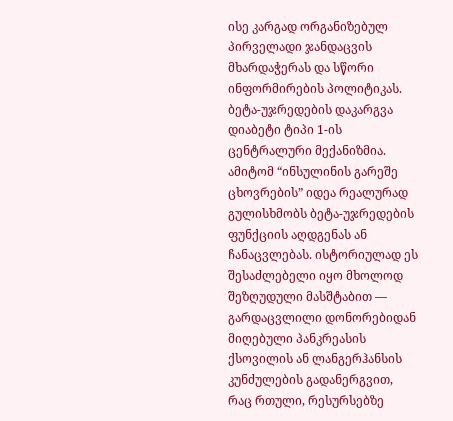ისე კარგად ორგანიზებულ პირველადი ჯანდაცვის მხარდაჭერას და სწორი ინფორმირების პოლიტიკას.
ბეტა-უჯრედების დაკარგვა დიაბეტი ტიპი 1-ის ცენტრალური მექანიზმია. ამიტომ “ინსულინის გარეშე ცხოვრების” იდეა რეალურად გულისხმობს ბეტა-უჯრედების ფუნქციის აღდგენას ან ჩანაცვლებას. ისტორიულად ეს შესაძლებელი იყო მხოლოდ შეზღუდული მასშტაბით — გარდაცვლილი დონორებიდან მიღებული პანკრეასის ქსოვილის ან ლანგერჰანსის კუნძულების გადანერგვით, რაც რთული, რესურსებზე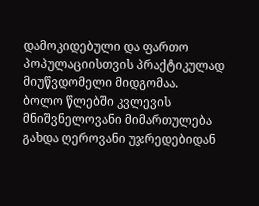დამოკიდებული და ფართო პოპულაციისთვის პრაქტიკულად მიუწვდომელი მიდგომაა.
ბოლო წლებში კვლევის მნიშვნელოვანი მიმართულება გახდა ღეროვანი უჯრედებიდან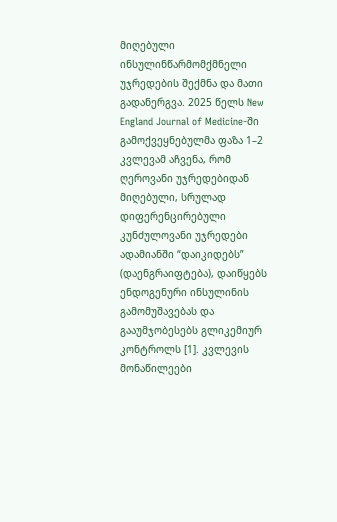მიღებული ინსულინწარმომქმნელი უჯრედების შექმნა და მათი გადანერგვა. 2025 წელს New England Journal of Medicine-ში გამოქვეყნებულმა ფაზა 1–2 კვლევამ აჩვენა, რომ ღეროვანი უჯრედებიდან მიღებული, სრულად დიფერენცირებული კუნძულოვანი უჯრედები ადამიანში “დაიკიდებს” (დაენგრაიფტება), დაიწყებს ენდოგენური ინსულინის გამომუშავებას და გააუმჯობესებს გლიკემიურ კონტროლს [1]. კვლევის მონაწილეები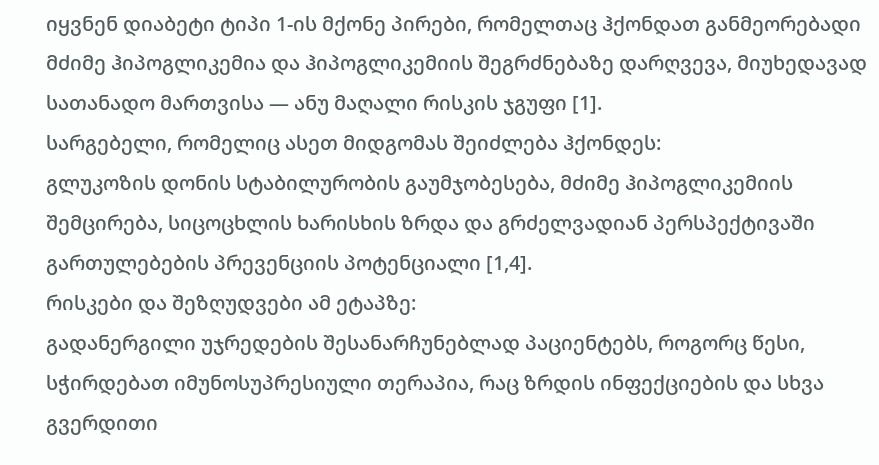იყვნენ დიაბეტი ტიპი 1-ის მქონე პირები, რომელთაც ჰქონდათ განმეორებადი მძიმე ჰიპოგლიკემია და ჰიპოგლიკემიის შეგრძნებაზე დარღვევა, მიუხედავად სათანადო მართვისა — ანუ მაღალი რისკის ჯგუფი [1].
სარგებელი, რომელიც ასეთ მიდგომას შეიძლება ჰქონდეს:
გლუკოზის დონის სტაბილურობის გაუმჯობესება, მძიმე ჰიპოგლიკემიის შემცირება, სიცოცხლის ხარისხის ზრდა და გრძელვადიან პერსპექტივაში გართულებების პრევენციის პოტენციალი [1,4].
რისკები და შეზღუდვები ამ ეტაპზე:
გადანერგილი უჯრედების შესანარჩუნებლად პაციენტებს, როგორც წესი, სჭირდებათ იმუნოსუპრესიული თერაპია, რაც ზრდის ინფექციების და სხვა გვერდითი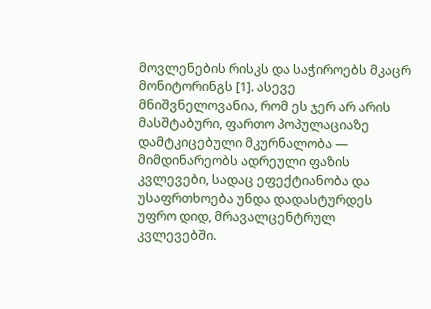მოვლენების რისკს და საჭიროებს მკაცრ მონიტორინგს [1]. ასევე მნიშვნელოვანია, რომ ეს ჯერ არ არის მასშტაბური, ფართო პოპულაციაზე დამტკიცებული მკურნალობა — მიმდინარეობს ადრეული ფაზის კვლევები, სადაც ეფექტიანობა და უსაფრთხოება უნდა დადასტურდეს უფრო დიდ, მრავალცენტრულ კვლევებში.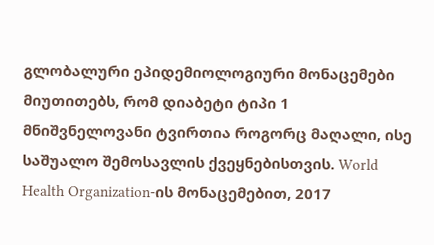გლობალური ეპიდემიოლოგიური მონაცემები მიუთითებს, რომ დიაბეტი ტიპი 1 მნიშვნელოვანი ტვირთია როგორც მაღალი, ისე საშუალო შემოსავლის ქვეყნებისთვის. World Health Organization-ის მონაცემებით, 2017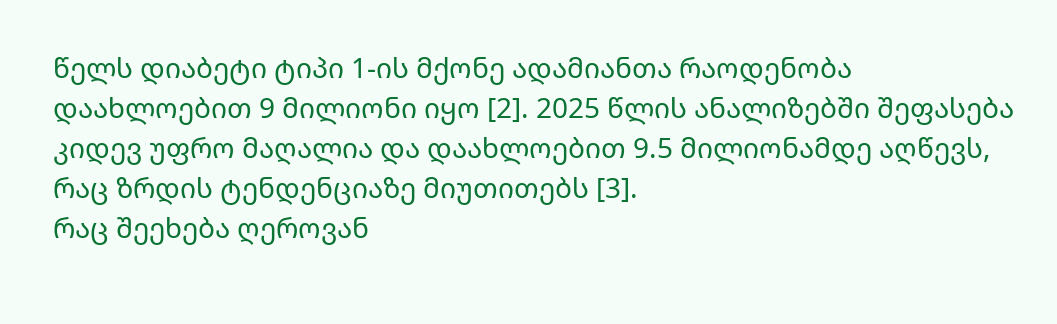წელს დიაბეტი ტიპი 1-ის მქონე ადამიანთა რაოდენობა დაახლოებით 9 მილიონი იყო [2]. 2025 წლის ანალიზებში შეფასება კიდევ უფრო მაღალია და დაახლოებით 9.5 მილიონამდე აღწევს, რაც ზრდის ტენდენციაზე მიუთითებს [3].
რაც შეეხება ღეროვან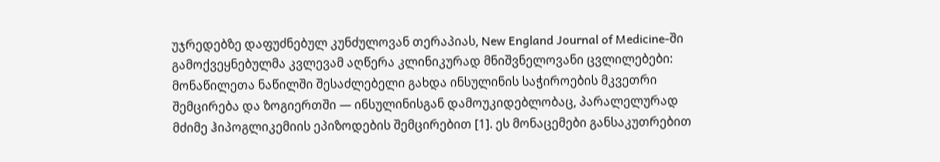უჯრედებზე დაფუძნებულ კუნძულოვან თერაპიას, New England Journal of Medicine-ში გამოქვეყნებულმა კვლევამ აღწერა კლინიკურად მნიშვნელოვანი ცვლილებები: მონაწილეთა ნაწილში შესაძლებელი გახდა ინსულინის საჭიროების მკვეთრი შემცირება და ზოგიერთში — ინსულინისგან დამოუკიდებლობაც, პარალელურად მძიმე ჰიპოგლიკემიის ეპიზოდების შემცირებით [1]. ეს მონაცემები განსაკუთრებით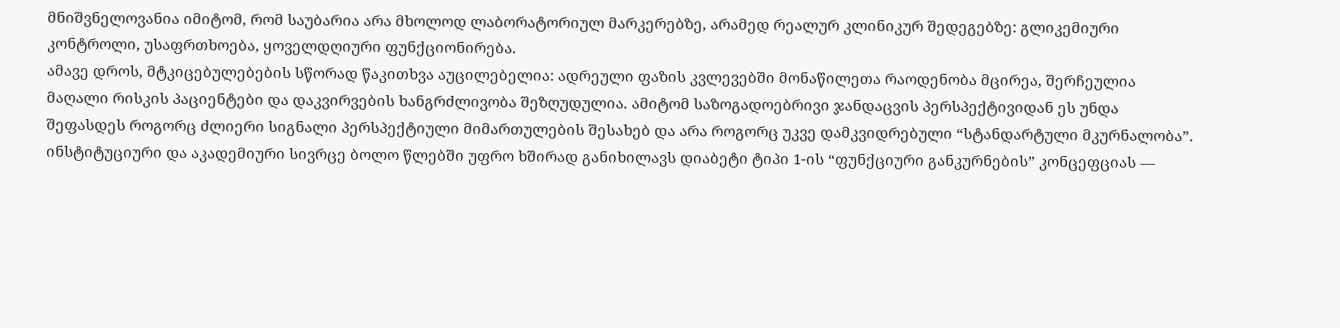მნიშვნელოვანია იმიტომ, რომ საუბარია არა მხოლოდ ლაბორატორიულ მარკერებზე, არამედ რეალურ კლინიკურ შედეგებზე: გლიკემიური კონტროლი, უსაფრთხოება, ყოველდღიური ფუნქციონირება.
ამავე დროს, მტკიცებულებების სწორად წაკითხვა აუცილებელია: ადრეული ფაზის კვლევებში მონაწილეთა რაოდენობა მცირეა, შერჩეულია მაღალი რისკის პაციენტები და დაკვირვების ხანგრძლივობა შეზღუდულია. ამიტომ საზოგადოებრივი ჯანდაცვის პერსპექტივიდან ეს უნდა შეფასდეს როგორც ძლიერი სიგნალი პერსპექტიული მიმართულების შესახებ და არა როგორც უკვე დამკვიდრებული “სტანდარტული მკურნალობა”.
ინსტიტუციური და აკადემიური სივრცე ბოლო წლებში უფრო ხშირად განიხილავს დიაბეტი ტიპი 1-ის “ფუნქციური განკურნების” კონცეფციას —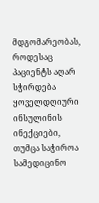მდგომარეობას, როდესაც პაციენტს აღარ სჭირდება ყოველდღიური ინსულინის ინექციები, თუმცა საჭიროა სამედიცინო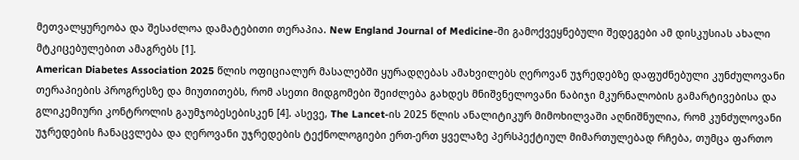მეთვალყურეობა და შესაძლოა დამატებითი თერაპია. New England Journal of Medicine-ში გამოქვეყნებული შედეგები ამ დისკუსიას ახალი მტკიცებულებით ამაგრებს [1].
American Diabetes Association 2025 წლის ოფიციალურ მასალებში ყურადღებას ამახვილებს ღეროვან უჯრედებზე დაფუძნებული კუნძულოვანი თერაპიების პროგრესზე და მიუთითებს, რომ ასეთი მიდგომები შეიძლება გახდეს მნიშვნელოვანი ნაბიჯი მკურნალობის გამარტივებისა და გლიკემიური კონტროლის გაუმჯობესებისკენ [4]. ასევე, The Lancet-ის 2025 წლის ანალიტიკურ მიმოხილვაში აღნიშნულია, რომ კუნძულოვანი უჯრედების ჩანაცვლება და ღეროვანი უჯრედების ტექნოლოგიები ერთ-ერთ ყველაზე პერსპექტიულ მიმართულებად რჩება, თუმცა ფართო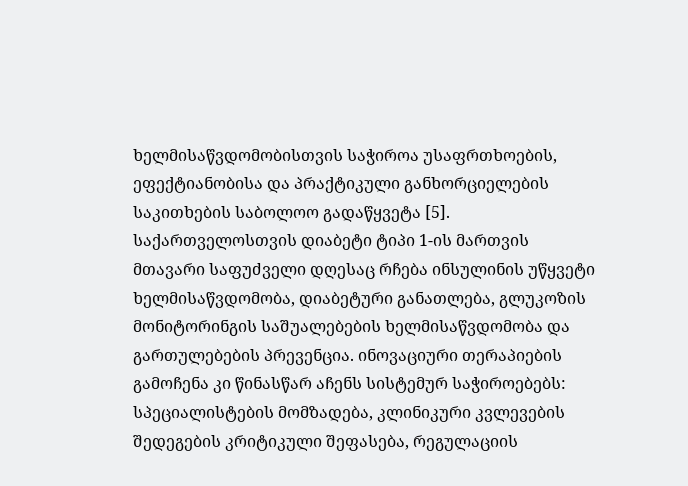ხელმისაწვდომობისთვის საჭიროა უსაფრთხოების, ეფექტიანობისა და პრაქტიკული განხორციელების საკითხების საბოლოო გადაწყვეტა [5].
საქართველოსთვის დიაბეტი ტიპი 1-ის მართვის მთავარი საფუძველი დღესაც რჩება ინსულინის უწყვეტი ხელმისაწვდომობა, დიაბეტური განათლება, გლუკოზის მონიტორინგის საშუალებების ხელმისაწვდომობა და გართულებების პრევენცია. ინოვაციური თერაპიების გამოჩენა კი წინასწარ აჩენს სისტემურ საჭიროებებს:
სპეციალისტების მომზადება, კლინიკური კვლევების შედეგების კრიტიკული შეფასება, რეგულაციის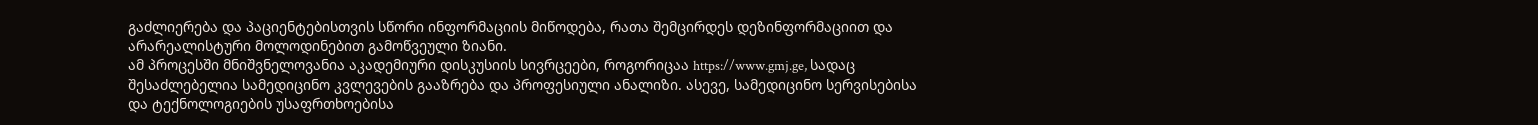გაძლიერება და პაციენტებისთვის სწორი ინფორმაციის მიწოდება, რათა შემცირდეს დეზინფორმაციით და არარეალისტური მოლოდინებით გამოწვეული ზიანი.
ამ პროცესში მნიშვნელოვანია აკადემიური დისკუსიის სივრცეები, როგორიცაა https://www.gmj.ge, სადაც შესაძლებელია სამედიცინო კვლევების გააზრება და პროფესიული ანალიზი. ასევე, სამედიცინო სერვისებისა და ტექნოლოგიების უსაფრთხოებისა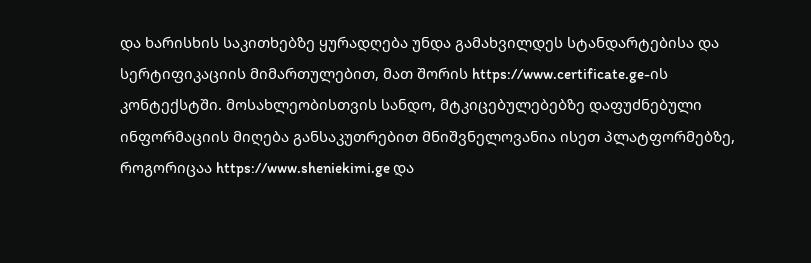და ხარისხის საკითხებზე ყურადღება უნდა გამახვილდეს სტანდარტებისა და სერტიფიკაციის მიმართულებით, მათ შორის https://www.certificate.ge-ის კონტექსტში. მოსახლეობისთვის სანდო, მტკიცებულებებზე დაფუძნებული ინფორმაციის მიღება განსაკუთრებით მნიშვნელოვანია ისეთ პლატფორმებზე, როგორიცაა https://www.sheniekimi.ge და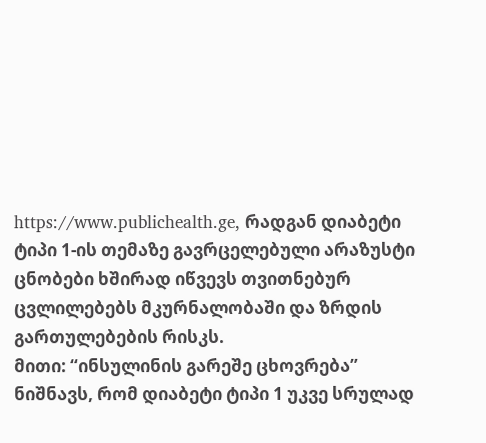https://www.publichealth.ge, რადგან დიაბეტი ტიპი 1-ის თემაზე გავრცელებული არაზუსტი ცნობები ხშირად იწვევს თვითნებურ ცვლილებებს მკურნალობაში და ზრდის გართულებების რისკს.
მითი: “ინსულინის გარეშე ცხოვრება” ნიშნავს, რომ დიაბეტი ტიპი 1 უკვე სრულად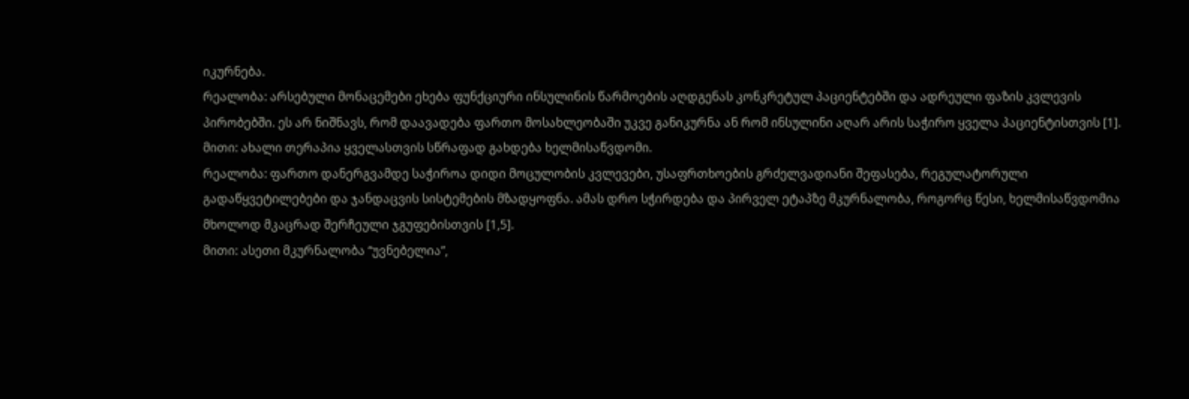იკურნება.
რეალობა: არსებული მონაცემები ეხება ფუნქციური ინსულინის წარმოების აღდგენას კონკრეტულ პაციენტებში და ადრეული ფაზის კვლევის პირობებში. ეს არ ნიშნავს, რომ დაავადება ფართო მოსახლეობაში უკვე განიკურნა ან რომ ინსულინი აღარ არის საჭირო ყველა პაციენტისთვის [1].
მითი: ახალი თერაპია ყველასთვის სწრაფად გახდება ხელმისაწვდომი.
რეალობა: ფართო დანერგვამდე საჭიროა დიდი მოცულობის კვლევები, უსაფრთხოების გრძელვადიანი შეფასება, რეგულატორული გადაწყვეტილებები და ჯანდაცვის სისტემების მზადყოფნა. ამას დრო სჭირდება და პირველ ეტაპზე მკურნალობა, როგორც წესი, ხელმისაწვდომია მხოლოდ მკაცრად შერჩეული ჯგუფებისთვის [1,5].
მითი: ასეთი მკურნალობა “უვნებელია”,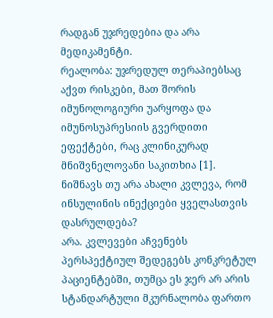რადგან უჯრედებია და არა მედიკამენტი.
რეალობა: უჯრედულ თერაპიებსაც აქვთ რისკები, მათ შორის იმუნოლოგიური უარყოფა და იმუნოსუპრესიის გვერდითი ეფექტები, რაც კლინიკურად მნიშვნელოვანი საკითხია [1].
ნიშნავს თუ არა ახალი კვლევა, რომ ინსულინის ინექციები ყველასთვის დასრულდება?
არა. კვლევები აჩვენებს პერსპექტიულ შედეგებს კონკრეტულ პაციენტებში, თუმცა ეს ჯერ არ არის სტანდარტული მკურნალობა ფართო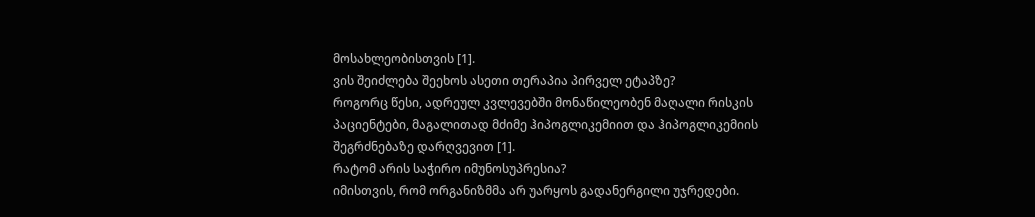მოსახლეობისთვის [1].
ვის შეიძლება შეეხოს ასეთი თერაპია პირველ ეტაპზე?
როგორც წესი, ადრეულ კვლევებში მონაწილეობენ მაღალი რისკის პაციენტები, მაგალითად მძიმე ჰიპოგლიკემიით და ჰიპოგლიკემიის შეგრძნებაზე დარღვევით [1].
რატომ არის საჭირო იმუნოსუპრესია?
იმისთვის, რომ ორგანიზმმა არ უარყოს გადანერგილი უჯრედები.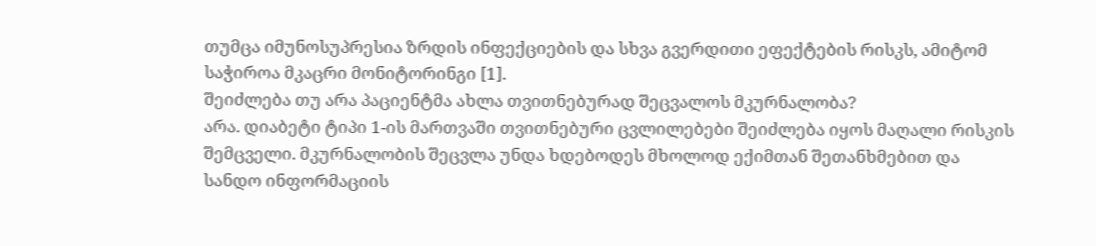თუმცა იმუნოსუპრესია ზრდის ინფექციების და სხვა გვერდითი ეფექტების რისკს, ამიტომ საჭიროა მკაცრი მონიტორინგი [1].
შეიძლება თუ არა პაციენტმა ახლა თვითნებურად შეცვალოს მკურნალობა?
არა. დიაბეტი ტიპი 1-ის მართვაში თვითნებური ცვლილებები შეიძლება იყოს მაღალი რისკის შემცველი. მკურნალობის შეცვლა უნდა ხდებოდეს მხოლოდ ექიმთან შეთანხმებით და სანდო ინფორმაციის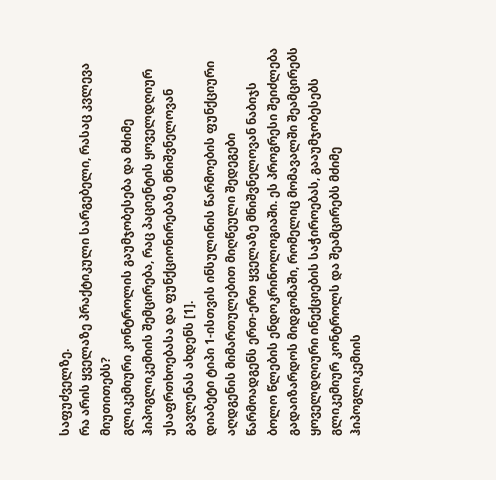საფუძველზე.
რა არის ყველაზე პრაქტიკული სარგებელი, რასაც კვლევა მიუთითებს?
გლიკემიური კონტროლის გაუმჯობესება და მძიმე ჰიპოგლიკემიის შემცირება, რაც პაციენტის ყოველდღიურ უსაფრთხოებასა და ფუნქციონირებაზე მნიშვნელოვან გავლენას ახდენს [1].
დიაბეტი ტიპი 1-ისთვის ინსულინის წარმოების ფუნქციური აღდგენის მიმართულებით მიღწეული შედეგები წარმოადგენს ერთ-ერთ ყველაზე მნიშვნელოვან ნაბიჯს ბოლო წლების ენდოკრინოლოგიაში. ეს პროგრესი შეიძლება გადაიზარდოს მიდგომაში, რომელიც მომავალში შეამცირებს ყოველდღიური ინექციების საჭიროებას, გააუმჯობესებს გლიკემიურ კონტროლს და შეამცირებს მძიმე ჰიპოგლიკემიის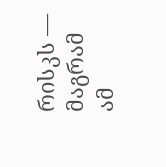რისკს — მაგრამ ამ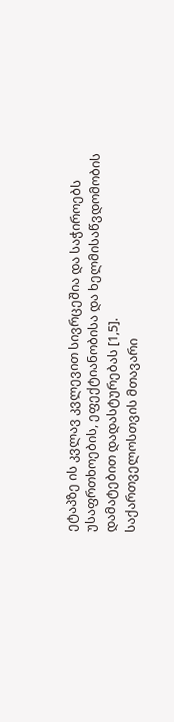ეტაპზე ის კვლავ კვლევით სივრცეშია და საჭიროებს უსაფრთხოების, ეფექტიანობისა და ხელმისაწვდომობის დამატებით დადასტურებას [1,5].
საქართველოსთვის მთავარი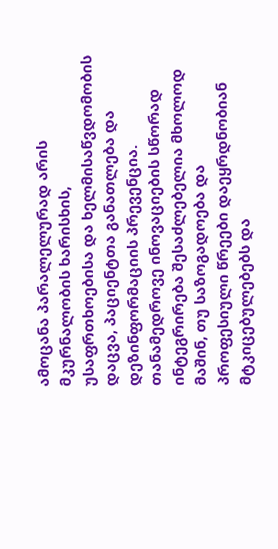ამოცანა პარალელურად არის მკურნალობის ხარისხის, უსაფრთხოებისა და ხელმისაწვდომობის დაცვა, პაციენტთა განათლება და დეზინფორმაციის პრევენცია. თანამედროვე ინოვაციების სწორად ინტეგრირება შესაძლებელია მხოლოდ მაშინ, თუ საზოგადოება და პროფესიული წრეები დაეყრდნობიან მტკიცებულებებს და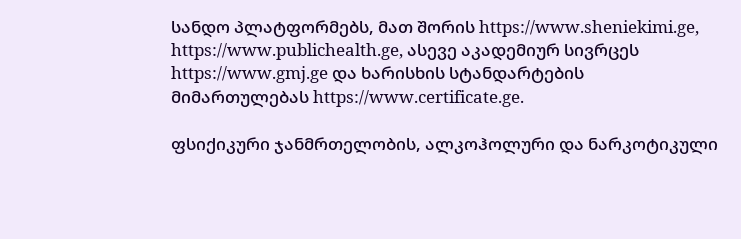სანდო პლატფორმებს, მათ შორის https://www.sheniekimi.ge, https://www.publichealth.ge, ასევე აკადემიურ სივრცეს https://www.gmj.ge და ხარისხის სტანდარტების მიმართულებას https://www.certificate.ge.

ფსიქიკური ჯანმრთელობის, ალკოჰოლური და ნარკოტიკული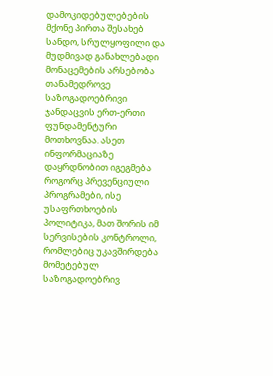დამოკიდებულებების მქონე პირთა შესახებ სანდო, სრულყოფილი და მუდმივად განახლებადი მონაცემების არსებობა თანამედროვე საზოგადოებრივი ჯანდაცვის ერთ-ერთი ფუნდამენტური მოთხოვნაა. ასეთ ინფორმაციაზე დაყრდნობით იგეგმება როგორც პრევენციული პროგრამები, ისე უსაფრთხოების პოლიტიკა, მათ შორის იმ სერვისების კონტროლი, რომლებიც უკავშირდება მომეტებულ საზოგადოებრივ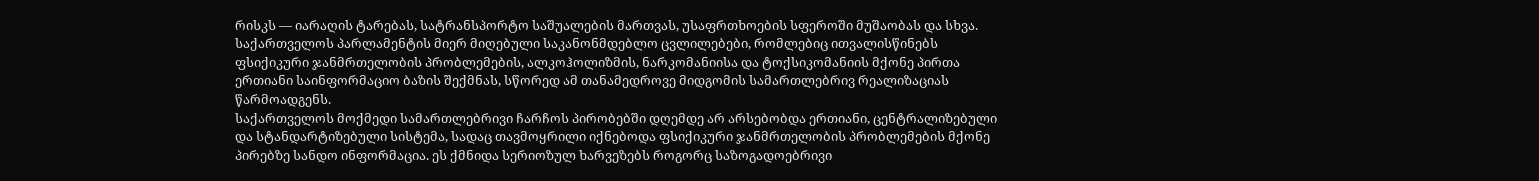რისკს — იარაღის ტარებას, სატრანსპორტო საშუალების მართვას, უსაფრთხოების სფეროში მუშაობას და სხვა. საქართველოს პარლამენტის მიერ მიღებული საკანონმდებლო ცვლილებები, რომლებიც ითვალისწინებს ფსიქიკური ჯანმრთელობის პრობლემების, ალკოჰოლიზმის, ნარკომანიისა და ტოქსიკომანიის მქონე პირთა ერთიანი საინფორმაციო ბაზის შექმნას, სწორედ ამ თანამედროვე მიდგომის სამართლებრივ რეალიზაციას წარმოადგენს.
საქართველოს მოქმედი სამართლებრივი ჩარჩოს პირობებში დღემდე არ არსებობდა ერთიანი, ცენტრალიზებული და სტანდარტიზებული სისტემა, სადაც თავმოყრილი იქნებოდა ფსიქიკური ჯანმრთელობის პრობლემების მქონე პირებზე სანდო ინფორმაცია. ეს ქმნიდა სერიოზულ ხარვეზებს როგორც საზოგადოებრივი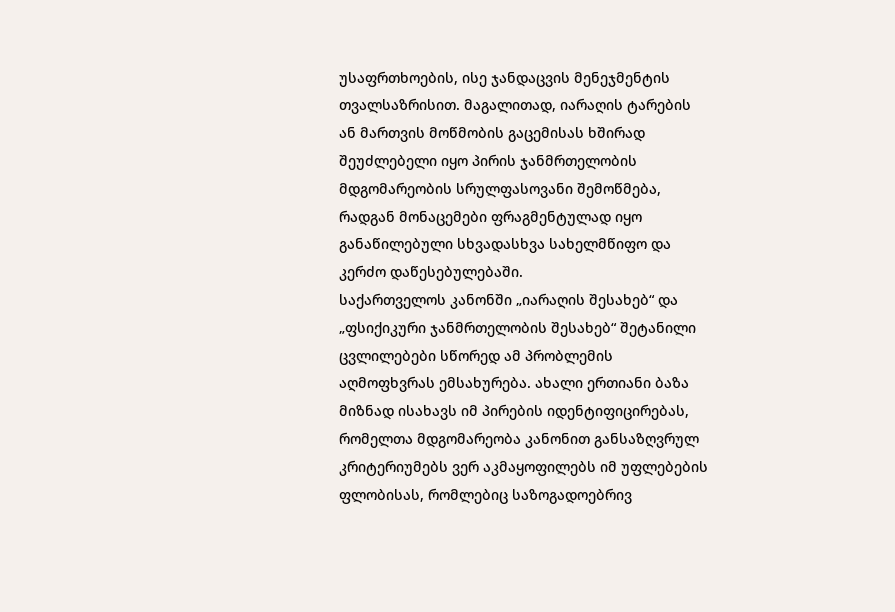უსაფრთხოების, ისე ჯანდაცვის მენეჯმენტის თვალსაზრისით. მაგალითად, იარაღის ტარების ან მართვის მოწმობის გაცემისას ხშირად შეუძლებელი იყო პირის ჯანმრთელობის მდგომარეობის სრულფასოვანი შემოწმება, რადგან მონაცემები ფრაგმენტულად იყო განაწილებული სხვადასხვა სახელმწიფო და კერძო დაწესებულებაში.
საქართველოს კანონში „იარაღის შესახებ“ და „ფსიქიკური ჯანმრთელობის შესახებ“ შეტანილი ცვლილებები სწორედ ამ პრობლემის აღმოფხვრას ემსახურება. ახალი ერთიანი ბაზა მიზნად ისახავს იმ პირების იდენტიფიცირებას, რომელთა მდგომარეობა კანონით განსაზღვრულ კრიტერიუმებს ვერ აკმაყოფილებს იმ უფლებების ფლობისას, რომლებიც საზოგადოებრივ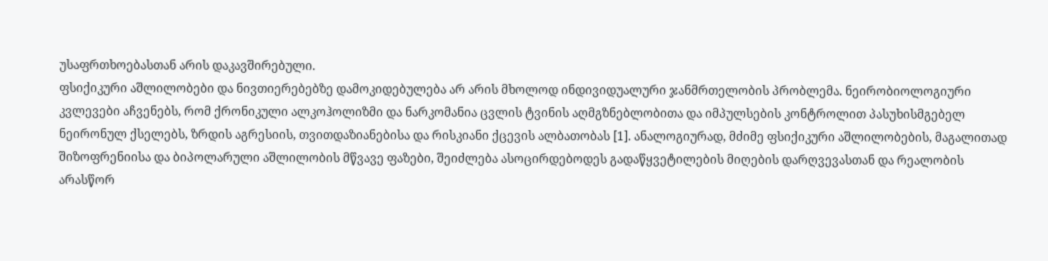უსაფრთხოებასთან არის დაკავშირებული.
ფსიქიკური აშლილობები და ნივთიერებებზე დამოკიდებულება არ არის მხოლოდ ინდივიდუალური ჯანმრთელობის პრობლემა. ნეირობიოლოგიური კვლევები აჩვენებს, რომ ქრონიკული ალკოჰოლიზმი და ნარკომანია ცვლის ტვინის აღმგზნებლობითა და იმპულსების კონტროლით პასუხისმგებელ ნეირონულ ქსელებს, ზრდის აგრესიის, თვითდაზიანებისა და რისკიანი ქცევის ალბათობას [1]. ანალოგიურად, მძიმე ფსიქიკური აშლილობების, მაგალითად შიზოფრენიისა და ბიპოლარული აშლილობის მწვავე ფაზები, შეიძლება ასოცირდებოდეს გადაწყვეტილების მიღების დარღვევასთან და რეალობის არასწორ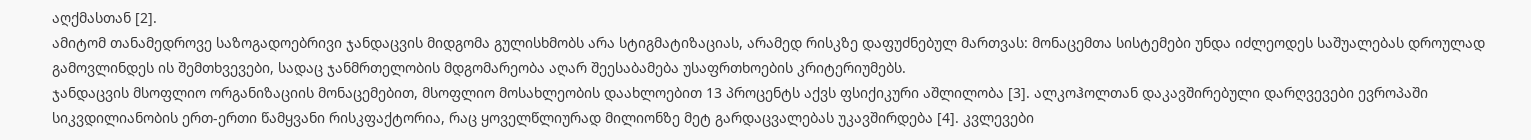აღქმასთან [2].
ამიტომ თანამედროვე საზოგადოებრივი ჯანდაცვის მიდგომა გულისხმობს არა სტიგმატიზაციას, არამედ რისკზე დაფუძნებულ მართვას: მონაცემთა სისტემები უნდა იძლეოდეს საშუალებას დროულად გამოვლინდეს ის შემთხვევები, სადაც ჯანმრთელობის მდგომარეობა აღარ შეესაბამება უსაფრთხოების კრიტერიუმებს.
ჯანდაცვის მსოფლიო ორგანიზაციის მონაცემებით, მსოფლიო მოსახლეობის დაახლოებით 13 პროცენტს აქვს ფსიქიკური აშლილობა [3]. ალკოჰოლთან დაკავშირებული დარღვევები ევროპაში სიკვდილიანობის ერთ-ერთი წამყვანი რისკფაქტორია, რაც ყოველწლიურად მილიონზე მეტ გარდაცვალებას უკავშირდება [4]. კვლევები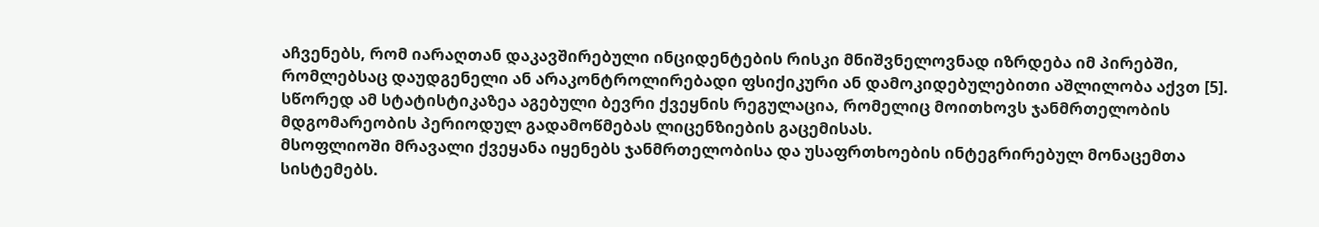აჩვენებს, რომ იარაღთან დაკავშირებული ინციდენტების რისკი მნიშვნელოვნად იზრდება იმ პირებში, რომლებსაც დაუდგენელი ან არაკონტროლირებადი ფსიქიკური ან დამოკიდებულებითი აშლილობა აქვთ [5]. სწორედ ამ სტატისტიკაზეა აგებული ბევრი ქვეყნის რეგულაცია, რომელიც მოითხოვს ჯანმრთელობის მდგომარეობის პერიოდულ გადამოწმებას ლიცენზიების გაცემისას.
მსოფლიოში მრავალი ქვეყანა იყენებს ჯანმრთელობისა და უსაფრთხოების ინტეგრირებულ მონაცემთა სისტემებს.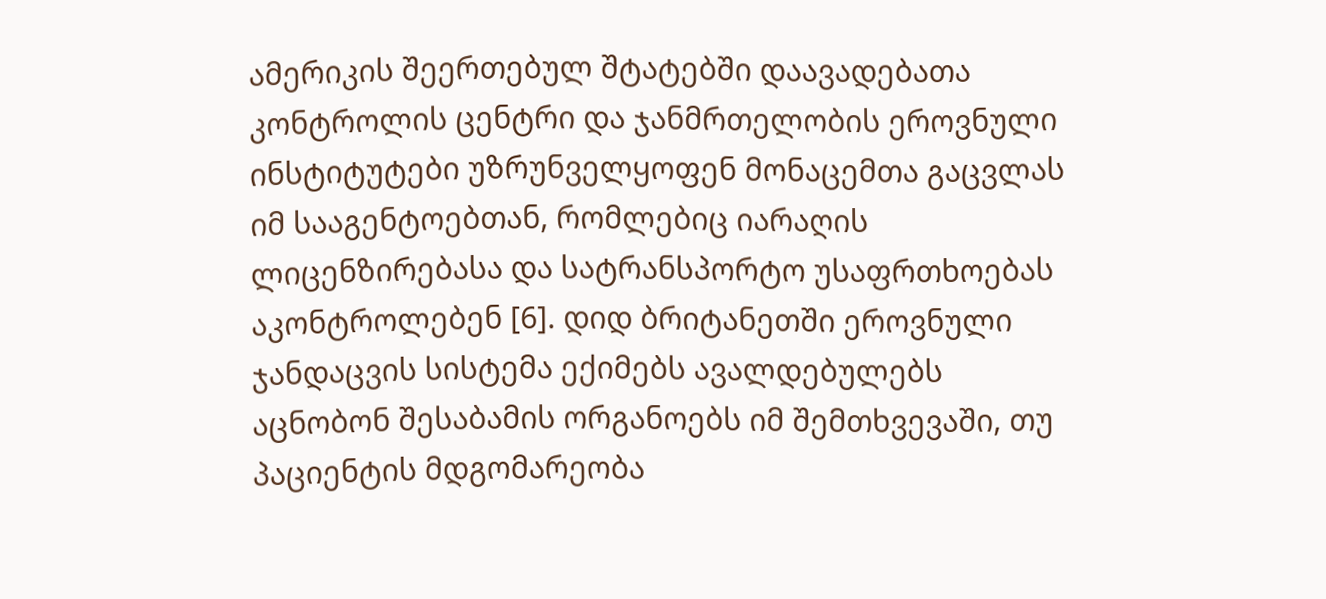ამერიკის შეერთებულ შტატებში დაავადებათა კონტროლის ცენტრი და ჯანმრთელობის ეროვნული ინსტიტუტები უზრუნველყოფენ მონაცემთა გაცვლას იმ სააგენტოებთან, რომლებიც იარაღის ლიცენზირებასა და სატრანსპორტო უსაფრთხოებას აკონტროლებენ [6]. დიდ ბრიტანეთში ეროვნული ჯანდაცვის სისტემა ექიმებს ავალდებულებს აცნობონ შესაბამის ორგანოებს იმ შემთხვევაში, თუ პაციენტის მდგომარეობა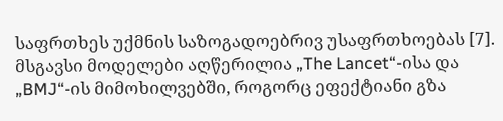საფრთხეს უქმნის საზოგადოებრივ უსაფრთხოებას [7]. მსგავსი მოდელები აღწერილია „The Lancet“-ისა და „BMJ“-ის მიმოხილვებში, როგორც ეფექტიანი გზა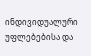ინდივიდუალური უფლებებისა და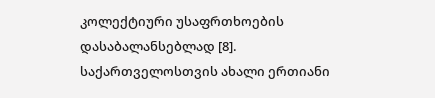კოლექტიური უსაფრთხოების დასაბალანსებლად [8].
საქართველოსთვის ახალი ერთიანი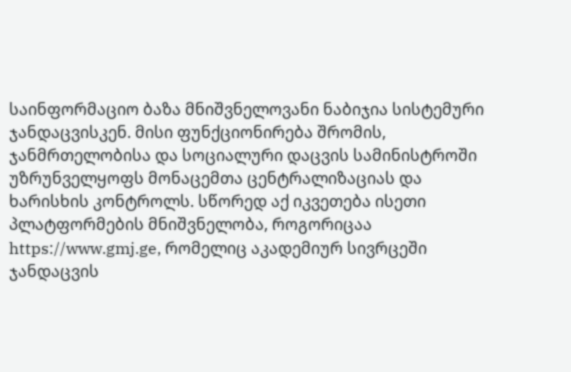საინფორმაციო ბაზა მნიშვნელოვანი ნაბიჯია სისტემური ჯანდაცვისკენ. მისი ფუნქციონირება შრომის, ჯანმრთელობისა და სოციალური დაცვის სამინისტროში უზრუნველყოფს მონაცემთა ცენტრალიზაციას და ხარისხის კონტროლს. სწორედ აქ იკვეთება ისეთი პლატფორმების მნიშვნელობა, როგორიცაა https://www.gmj.ge, რომელიც აკადემიურ სივრცეში ჯანდაცვის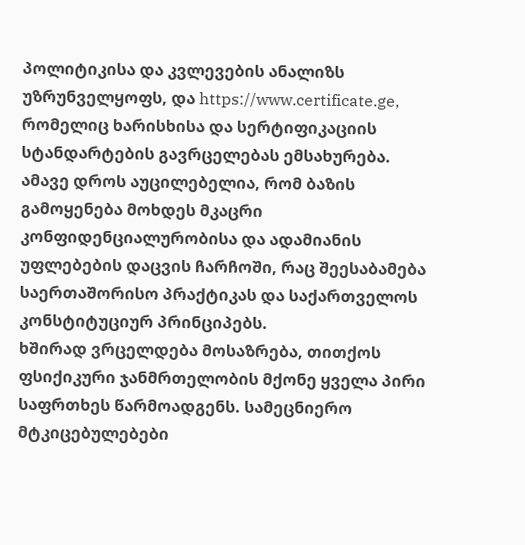პოლიტიკისა და კვლევების ანალიზს უზრუნველყოფს, და https://www.certificate.ge, რომელიც ხარისხისა და სერტიფიკაციის სტანდარტების გავრცელებას ემსახურება.
ამავე დროს აუცილებელია, რომ ბაზის გამოყენება მოხდეს მკაცრი კონფიდენციალურობისა და ადამიანის უფლებების დაცვის ჩარჩოში, რაც შეესაბამება საერთაშორისო პრაქტიკას და საქართველოს კონსტიტუციურ პრინციპებს.
ხშირად ვრცელდება მოსაზრება, თითქოს ფსიქიკური ჯანმრთელობის მქონე ყველა პირი საფრთხეს წარმოადგენს. სამეცნიერო მტკიცებულებები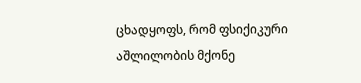ცხადყოფს, რომ ფსიქიკური აშლილობის მქონე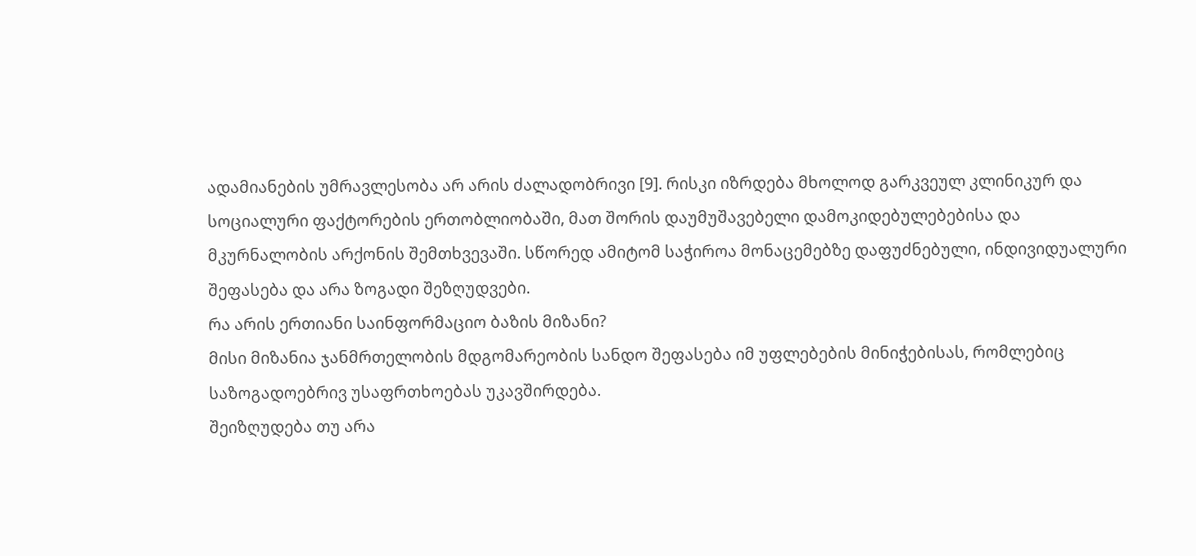ადამიანების უმრავლესობა არ არის ძალადობრივი [9]. რისკი იზრდება მხოლოდ გარკვეულ კლინიკურ და სოციალური ფაქტორების ერთობლიობაში, მათ შორის დაუმუშავებელი დამოკიდებულებებისა და მკურნალობის არქონის შემთხვევაში. სწორედ ამიტომ საჭიროა მონაცემებზე დაფუძნებული, ინდივიდუალური შეფასება და არა ზოგადი შეზღუდვები.
რა არის ერთიანი საინფორმაციო ბაზის მიზანი?
მისი მიზანია ჯანმრთელობის მდგომარეობის სანდო შეფასება იმ უფლებების მინიჭებისას, რომლებიც საზოგადოებრივ უსაფრთხოებას უკავშირდება.
შეიზღუდება თუ არა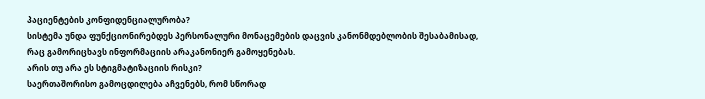პაციენტების კონფიდენციალურობა?
სისტემა უნდა ფუნქციონირებდეს პერსონალური მონაცემების დაცვის კანონმდებლობის შესაბამისად, რაც გამორიცხავს ინფორმაციის არაკანონიერ გამოყენებას.
არის თუ არა ეს სტიგმატიზაციის რისკი?
საერთაშორისო გამოცდილება აჩვენებს, რომ სწორად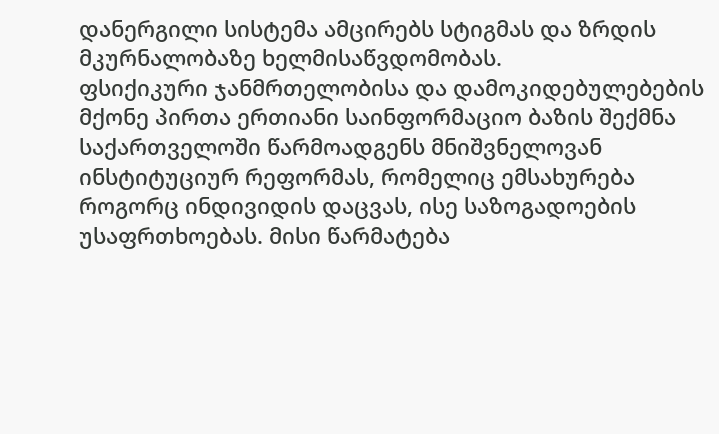დანერგილი სისტემა ამცირებს სტიგმას და ზრდის მკურნალობაზე ხელმისაწვდომობას.
ფსიქიკური ჯანმრთელობისა და დამოკიდებულებების მქონე პირთა ერთიანი საინფორმაციო ბაზის შექმნა საქართველოში წარმოადგენს მნიშვნელოვან ინსტიტუციურ რეფორმას, რომელიც ემსახურება როგორც ინდივიდის დაცვას, ისე საზოგადოების უსაფრთხოებას. მისი წარმატება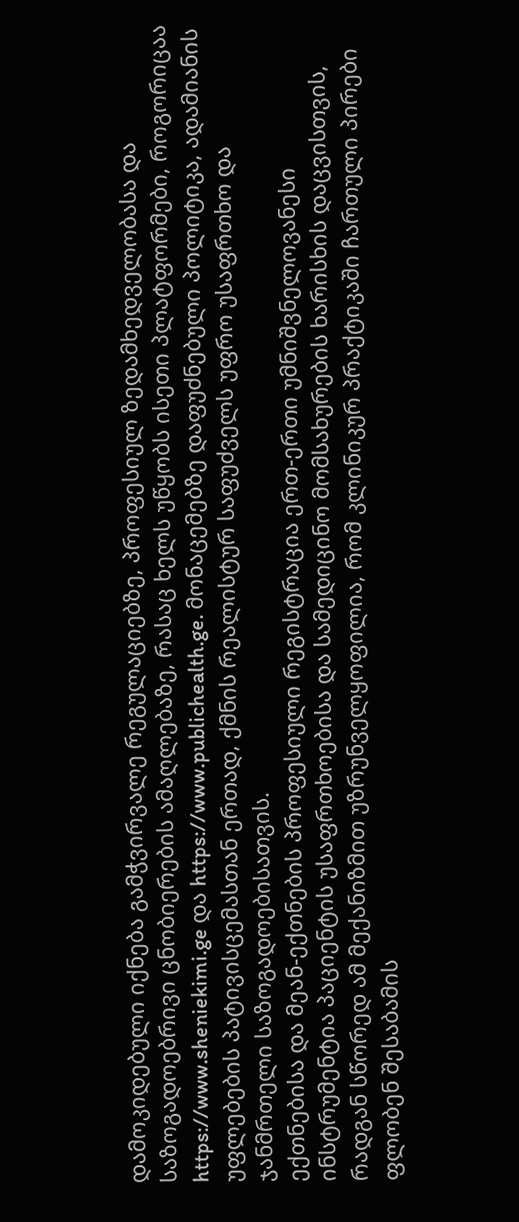დამოკიდებული იქნება გამჭვირვალე რეგულაციებზე, პროფესიულ ზედამხედველობასა და საზოგადოებრივი ცნობიერების ამაღლებაზე, რასაც ხელს უწყობს ისეთი პლატფორმები, როგორიცაა https://www.sheniekimi.ge და https://www.publichealth.ge. მონაცემებზე დაფუძნებული პოლიტიკა, ადამიანის უფლებების პატივისცემასთან ერთად, ქმნის რეალისტურ საფუძველს უფრო უსაფრთხო და ჯანმრთელი საზოგადოებისათვის.
ექთნებისა და მეან-ექთნების პროფესიული რეგისტრაცია ერთ-ერთი უმნიშვნელოვანესი ინსტრუმენტია პაციენტის უსაფრთხოებისა და სამედიცინო მომსახურების ხარისხის დაცვისთვის, რადგან სწორედ ამ მექანიზმით უზრუნველყოფილია, რომ კლინიკურ პრაქტიკაში ჩართული პირები ფლობენ შესაბამის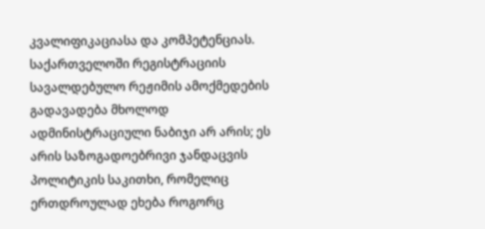კვალიფიკაციასა და კომპეტენციას. საქართველოში რეგისტრაციის სავალდებულო რეჟიმის ამოქმედების გადავადება მხოლოდ ადმინისტრაციული ნაბიჯი არ არის; ეს არის საზოგადოებრივი ჯანდაცვის პოლიტიკის საკითხი, რომელიც ერთდროულად ეხება როგორც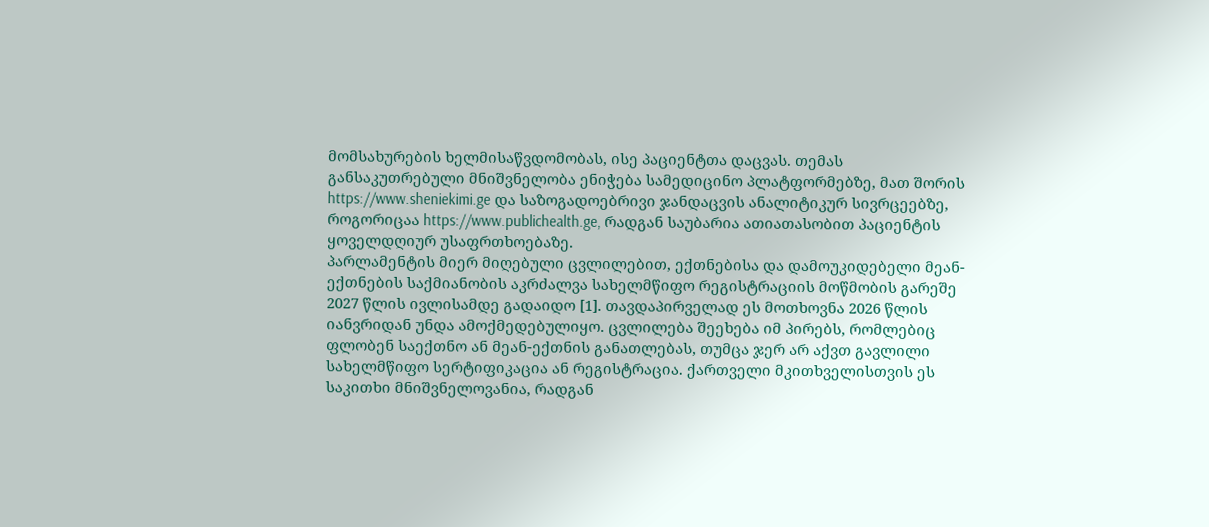მომსახურების ხელმისაწვდომობას, ისე პაციენტთა დაცვას. თემას განსაკუთრებული მნიშვნელობა ენიჭება სამედიცინო პლატფორმებზე, მათ შორის https://www.sheniekimi.ge და საზოგადოებრივი ჯანდაცვის ანალიტიკურ სივრცეებზე, როგორიცაა https://www.publichealth.ge, რადგან საუბარია ათიათასობით პაციენტის ყოველდღიურ უსაფრთხოებაზე.
პარლამენტის მიერ მიღებული ცვლილებით, ექთნებისა და დამოუკიდებელი მეან-ექთნების საქმიანობის აკრძალვა სახელმწიფო რეგისტრაციის მოწმობის გარეშე 2027 წლის ივლისამდე გადაიდო [1]. თავდაპირველად ეს მოთხოვნა 2026 წლის იანვრიდან უნდა ამოქმედებულიყო. ცვლილება შეეხება იმ პირებს, რომლებიც ფლობენ საექთნო ან მეან-ექთნის განათლებას, თუმცა ჯერ არ აქვთ გავლილი სახელმწიფო სერტიფიკაცია ან რეგისტრაცია. ქართველი მკითხველისთვის ეს საკითხი მნიშვნელოვანია, რადგან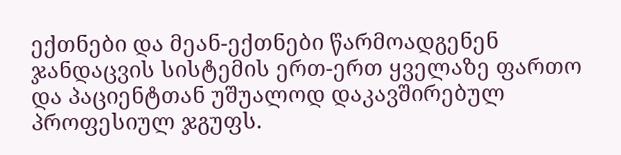ექთნები და მეან-ექთნები წარმოადგენენ ჯანდაცვის სისტემის ერთ-ერთ ყველაზე ფართო და პაციენტთან უშუალოდ დაკავშირებულ პროფესიულ ჯგუფს.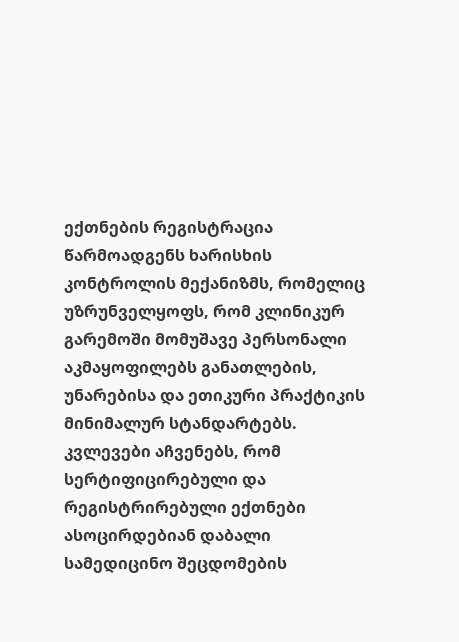ექთნების რეგისტრაცია წარმოადგენს ხარისხის კონტროლის მექანიზმს, რომელიც უზრუნველყოფს, რომ კლინიკურ გარემოში მომუშავე პერსონალი აკმაყოფილებს განათლების, უნარებისა და ეთიკური პრაქტიკის მინიმალურ სტანდარტებს. კვლევები აჩვენებს, რომ სერტიფიცირებული და რეგისტრირებული ექთნები ასოცირდებიან დაბალი სამედიცინო შეცდომების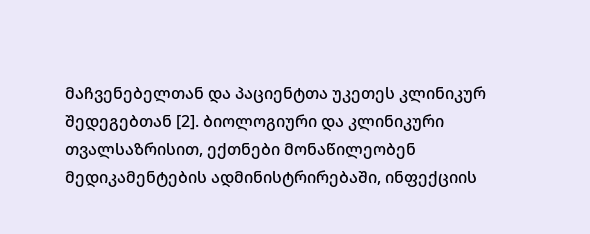მაჩვენებელთან და პაციენტთა უკეთეს კლინიკურ შედეგებთან [2]. ბიოლოგიური და კლინიკური თვალსაზრისით, ექთნები მონაწილეობენ მედიკამენტების ადმინისტრირებაში, ინფექციის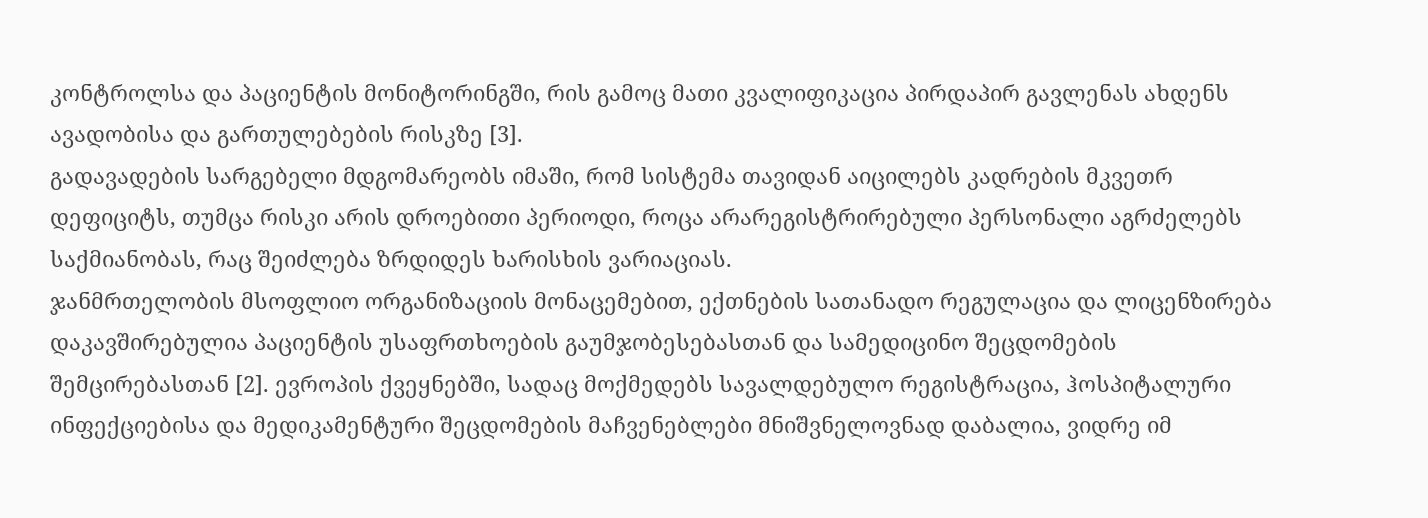კონტროლსა და პაციენტის მონიტორინგში, რის გამოც მათი კვალიფიკაცია პირდაპირ გავლენას ახდენს ავადობისა და გართულებების რისკზე [3].
გადავადების სარგებელი მდგომარეობს იმაში, რომ სისტემა თავიდან აიცილებს კადრების მკვეთრ დეფიციტს, თუმცა რისკი არის დროებითი პერიოდი, როცა არარეგისტრირებული პერსონალი აგრძელებს საქმიანობას, რაც შეიძლება ზრდიდეს ხარისხის ვარიაციას.
ჯანმრთელობის მსოფლიო ორგანიზაციის მონაცემებით, ექთნების სათანადო რეგულაცია და ლიცენზირება დაკავშირებულია პაციენტის უსაფრთხოების გაუმჯობესებასთან და სამედიცინო შეცდომების შემცირებასთან [2]. ევროპის ქვეყნებში, სადაც მოქმედებს სავალდებულო რეგისტრაცია, ჰოსპიტალური ინფექციებისა და მედიკამენტური შეცდომების მაჩვენებლები მნიშვნელოვნად დაბალია, ვიდრე იმ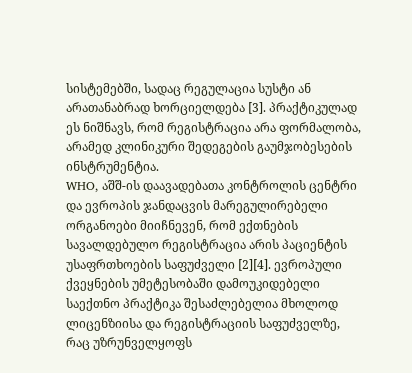სისტემებში, სადაც რეგულაცია სუსტი ან არათანაბრად ხორციელდება [3]. პრაქტიკულად ეს ნიშნავს, რომ რეგისტრაცია არა ფორმალობა, არამედ კლინიკური შედეგების გაუმჯობესების ინსტრუმენტია.
WHO, აშშ-ის დაავადებათა კონტროლის ცენტრი და ევროპის ჯანდაცვის მარეგულირებელი ორგანოები მიიჩნევენ, რომ ექთნების სავალდებულო რეგისტრაცია არის პაციენტის უსაფრთხოების საფუძველი [2][4]. ევროპული ქვეყნების უმეტესობაში დამოუკიდებელი საექთნო პრაქტიკა შესაძლებელია მხოლოდ ლიცენზიისა და რეგისტრაციის საფუძველზე, რაც უზრუნველყოფს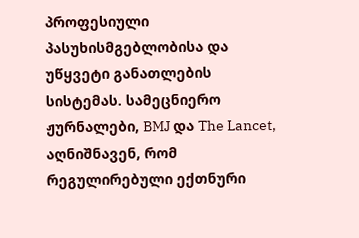პროფესიული პასუხისმგებლობისა და უწყვეტი განათლების სისტემას. სამეცნიერო ჟურნალები, BMJ და The Lancet, აღნიშნავენ, რომ რეგულირებული ექთნური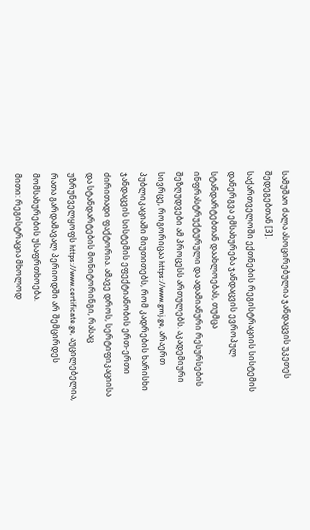სამუშაო ძალა ასოცირებულია ჯანდაცვის უკეთეს შედეგებთან [3].
საქართველოში ექთნების რეგისტრაციის სისტემის დანერგვა ემსახურება ჯანდაცვის ევროპულ სტანდარტებთან დაახლოებას, თუმცა ინფრასტრუქტურული და ადამიანური რესურსების შეზღუდვები ამ პროცესს ართულებს. აკადემიური სივრცე, როგორიცაა https://www.gmj.ge, არაერთ პუბლიკაციაში მიუთითებს, რომ კადრების ხარისხი ჯანდაცვის სისტემის ეფექტიანობის ერთ-ერთი ძირითადი ფაქტორია. ამავე დროს, სერტიფიკაციისა და სტანდარტების მონიტორინგი, რასაც უზრუნველყოფს https://www.certificate.ge, აუცილებელია, რათა გარდამავალ პერიოდში არ შემცირდეს მომსახურების უსაფრთხოება.
მითი: რეგისტრაცია მხოლოდ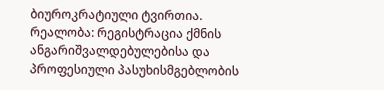ბიუროკრატიული ტვირთია.
რეალობა: რეგისტრაცია ქმნის ანგარიშვალდებულებისა და პროფესიული პასუხისმგებლობის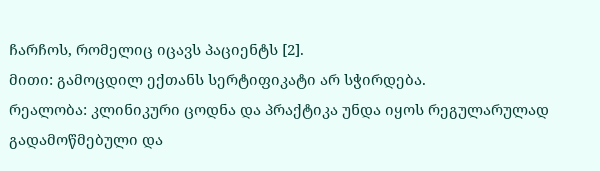ჩარჩოს, რომელიც იცავს პაციენტს [2].
მითი: გამოცდილ ექთანს სერტიფიკატი არ სჭირდება.
რეალობა: კლინიკური ცოდნა და პრაქტიკა უნდა იყოს რეგულარულად გადამოწმებული და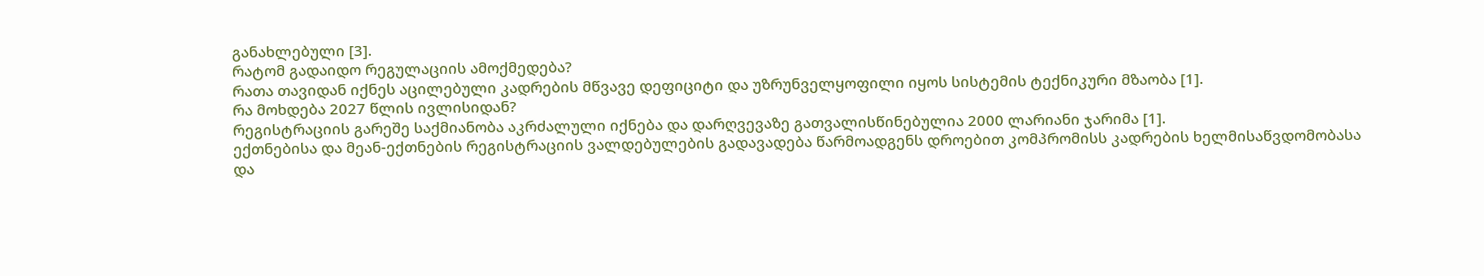განახლებული [3].
რატომ გადაიდო რეგულაციის ამოქმედება?
რათა თავიდან იქნეს აცილებული კადრების მწვავე დეფიციტი და უზრუნველყოფილი იყოს სისტემის ტექნიკური მზაობა [1].
რა მოხდება 2027 წლის ივლისიდან?
რეგისტრაციის გარეშე საქმიანობა აკრძალული იქნება და დარღვევაზე გათვალისწინებულია 2000 ლარიანი ჯარიმა [1].
ექთნებისა და მეან-ექთნების რეგისტრაციის ვალდებულების გადავადება წარმოადგენს დროებით კომპრომისს კადრების ხელმისაწვდომობასა და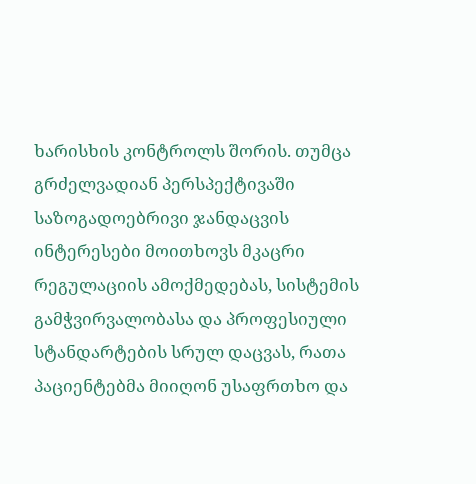ხარისხის კონტროლს შორის. თუმცა გრძელვადიან პერსპექტივაში საზოგადოებრივი ჯანდაცვის ინტერესები მოითხოვს მკაცრი რეგულაციის ამოქმედებას, სისტემის გამჭვირვალობასა და პროფესიული სტანდარტების სრულ დაცვას, რათა პაციენტებმა მიიღონ უსაფრთხო და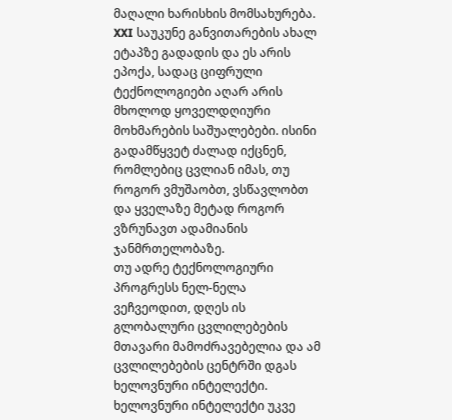მაღალი ხარისხის მომსახურება.
XXI საუკუნე განვითარების ახალ ეტაპზე გადადის და ეს არის ეპოქა, სადაც ციფრული ტექნოლოგიები აღარ არის მხოლოდ ყოველდღიური მოხმარების საშუალებები. ისინი გადამწყვეტ ძალად იქცნენ, რომლებიც ცვლიან იმას, თუ როგორ ვმუშაობთ, ვსწავლობთ და ყველაზე მეტად როგორ ვზრუნავთ ადამიანის ჯანმრთელობაზე.
თუ ადრე ტექნოლოგიური პროგრესს ნელ-ნელა ვეჩვეოდით, დღეს ის გლობალური ცვლილებების მთავარი მამოძრავებელია და ამ ცვლილებების ცენტრში დგას ხელოვნური ინტელექტი. ხელოვნური ინტელექტი უკვე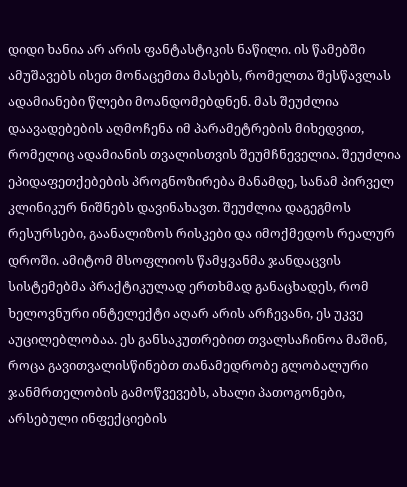დიდი ხანია არ არის ფანტასტიკის ნაწილი. ის წამებში ამუშავებს ისეთ მონაცემთა მასებს, რომელთა შესწავლას ადამიანები წლები მოანდომებდნენ. მას შეუძლია დაავადებების აღმოჩენა იმ პარამეტრების მიხედვით, რომელიც ადამიანის თვალისთვის შეუმჩნეველია. შეუძლია ეპიდაფეთქებების პროგნოზირება მანამდე, სანამ პირველ კლინიკურ ნიშნებს დავინახავთ. შეუძლია დაგეგმოს რესურსები, გაანალიზოს რისკები და იმოქმედოს რეალურ დროში. ამიტომ მსოფლიოს წამყვანმა ჯანდაცვის სისტემებმა პრაქტიკულად ერთხმად განაცხადეს, რომ ხელოვნური ინტელექტი აღარ არის არჩევანი, ეს უკვე აუცილებლობაა. ეს განსაკუთრებით თვალსაჩინოა მაშინ, როცა გავითვალისწინებთ თანამედრობე გლობალური ჯანმრთელობის გამოწვევებს, ახალი პათოგონები, არსებული ინფექციების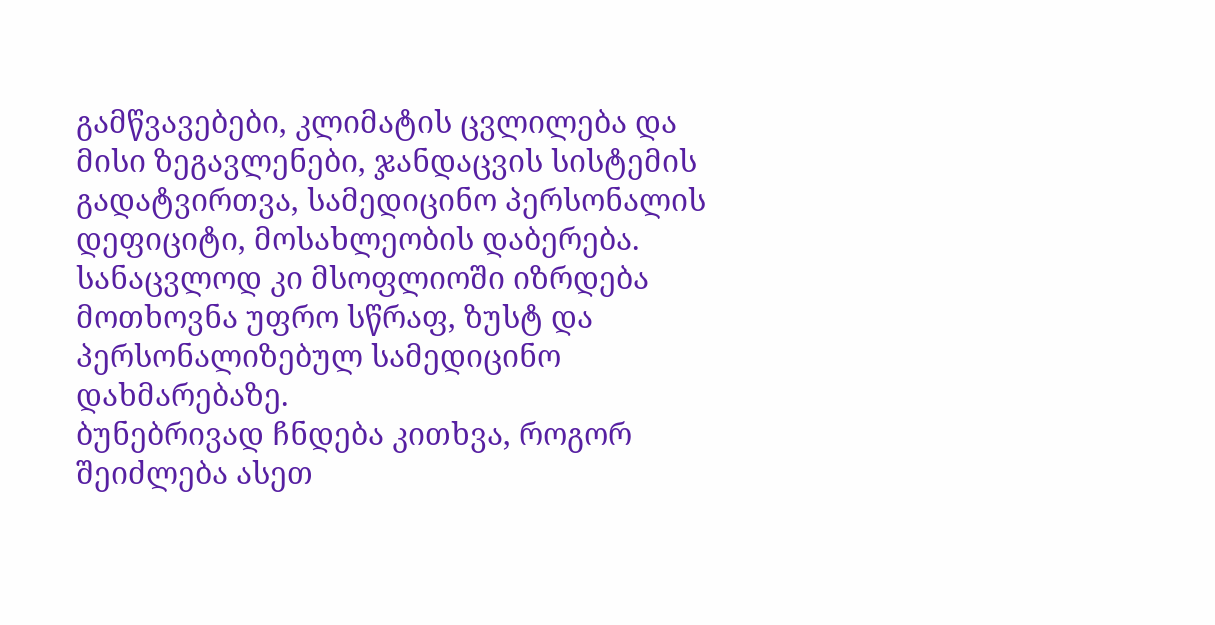გამწვავებები, კლიმატის ცვლილება და მისი ზეგავლენები, ჯანდაცვის სისტემის გადატვირთვა, სამედიცინო პერსონალის დეფიციტი, მოსახლეობის დაბერება. სანაცვლოდ კი მსოფლიოში იზრდება მოთხოვნა უფრო სწრაფ, ზუსტ და პერსონალიზებულ სამედიცინო დახმარებაზე.
ბუნებრივად ჩნდება კითხვა, როგორ შეიძლება ასეთ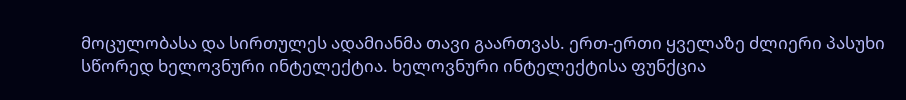მოცულობასა და სირთულეს ადამიანმა თავი გაართვას. ერთ-ერთი ყველაზე ძლიერი პასუხი სწორედ ხელოვნური ინტელექტია. ხელოვნური ინტელექტისა ფუნქცია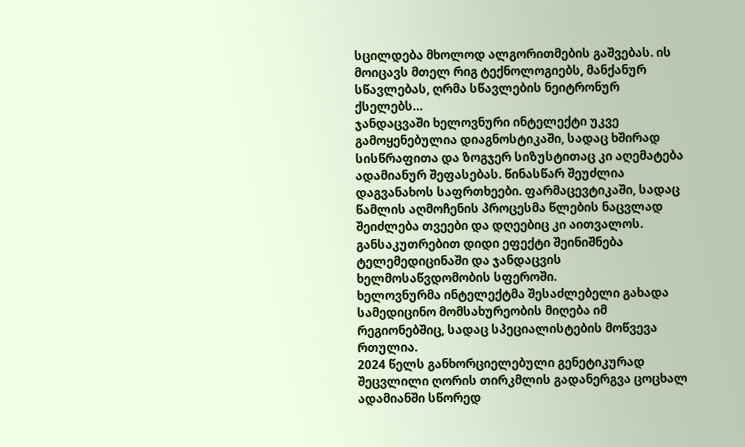სცილდება მხოლოდ ალგორითმების გაშვებას. ის მოიცავს მთელ რიგ ტექნოლოგიებს, მანქანურ სწავლებას, ღრმა სწავლების ნეიტრონურ ქსელებს…
ჯანდაცვაში ხელოვნური ინტელექტი უკვე გამოყენებულია დიაგნოსტიკაში, სადაც ხშირად სისწრაფითა და ზოგჯერ სიზუსტითაც კი აღემატება ადამიანურ შეფასებას. წინასწარ შეუძლია დაგვანახოს საფრთხეები. ფარმაცევტიკაში, სადაც წამლის აღმოჩენის პროცესმა წლების ნაცვლად შეიძლება თვეები და დღეებიც კი აითვალოს. განსაკუთრებით დიდი ეფექტი შეინიშნება ტელემედიცინაში და ჯანდაცვის ხელმოსაწვდომობის სფეროში.
ხელოვნურმა ინტელექტმა შესაძლებელი გახადა სამედიცინო მომსახურეობის მიღება იმ რეგიონებშიც, სადაც სპეციალისტების მოწვევა რთულია.
2024 წელს განხორციელებული გენეტიკურად შეცვლილი ღორის თირკმლის გადანერგვა ცოცხალ ადამიანში სწორედ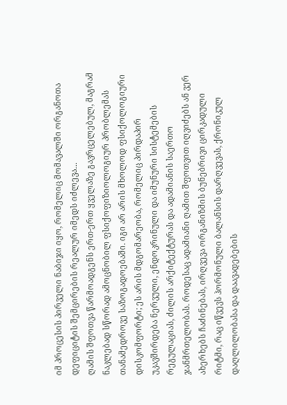იმ პროცესის პირველი ნაბიჯი იყო, რომელიც მომავალში ორგანოთა დეფიციტის შემცირების რეალურ იმედს იძლევა…
ღამის შფოთვა წარმოადგენს ერთ-ერთ ყველაზე გავრცელებულ, მაგრამ ნაკლებად სწორად ამოცნობილ ფსიქოფიზიოლოგიურ პრობლემას თანამედროვე საზოგადოებაში. იგი არ არის მხოლოდ ფსიქოლოგიური დისკომფორტი; ეს არის მდგომარეობა, რომელიც პირდაპირ უკავშირდება ნერვული, ენდოკრინული და იმუნური სისტემების რეგულაციას, ძილის არქიტექტურას და ადამიანის საერთო ჯანმრთელობას. როდესაც ადამიანი ღამით შფოთვით იღვიძებს ან ვერ ახერხებს ჩაძინებას, ირღვევა ორგანიზმის ბუნებრივი ცირკადული რიტმი, რაც იწვევს ჰორმონული ბალანსის დარღვევას, ქრონიკულ დაღლილობასა და დაავადებების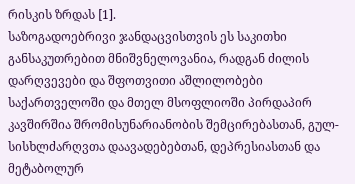რისკის ზრდას [1].
საზოგადოებრივი ჯანდაცვისთვის ეს საკითხი განსაკუთრებით მნიშვნელოვანია, რადგან ძილის დარღვევები და შფოთვითი აშლილობები საქართველოში და მთელ მსოფლიოში პირდაპირ კავშირშია შრომისუნარიანობის შემცირებასთან, გულ-სისხლძარღვთა დაავადებებთან, დეპრესიასთან და მეტაბოლურ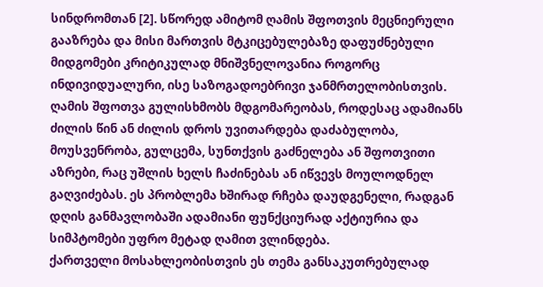სინდრომთან [2]. სწორედ ამიტომ ღამის შფოთვის მეცნიერული გააზრება და მისი მართვის მტკიცებულებაზე დაფუძნებული მიდგომები კრიტიკულად მნიშვნელოვანია როგორც ინდივიდუალური, ისე საზოგადოებრივი ჯანმრთელობისთვის.
ღამის შფოთვა გულისხმობს მდგომარეობას, როდესაც ადამიანს ძილის წინ ან ძილის დროს უვითარდება დაძაბულობა, მოუსვენრობა, გულცემა, სუნთქვის გაძნელება ან შფოთვითი აზრები, რაც უშლის ხელს ჩაძინებას ან იწვევს მოულოდნელ გაღვიძებას. ეს პრობლემა ხშირად რჩება დაუდგენელი, რადგან დღის განმავლობაში ადამიანი ფუნქციურად აქტიურია და სიმპტომები უფრო მეტად ღამით ვლინდება.
ქართველი მოსახლეობისთვის ეს თემა განსაკუთრებულად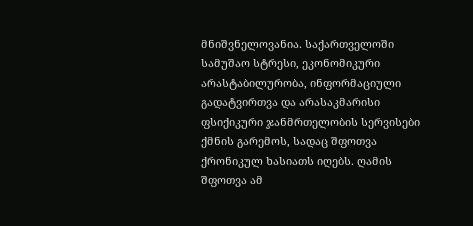მნიშვნელოვანია. საქართველოში სამუშაო სტრესი, ეკონომიკური არასტაბილურობა, ინფორმაციული გადატვირთვა და არასაკმარისი ფსიქიკური ჯანმრთელობის სერვისები ქმნის გარემოს, სადაც შფოთვა ქრონიკულ ხასიათს იღებს. ღამის შფოთვა ამ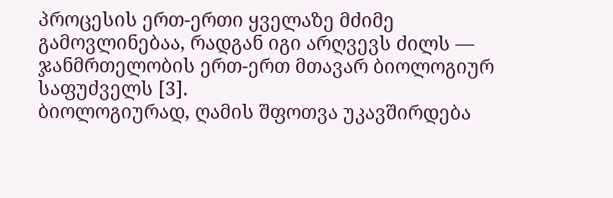პროცესის ერთ-ერთი ყველაზე მძიმე გამოვლინებაა, რადგან იგი არღვევს ძილს — ჯანმრთელობის ერთ-ერთ მთავარ ბიოლოგიურ საფუძველს [3].
ბიოლოგიურად, ღამის შფოთვა უკავშირდება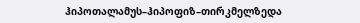ჰიპოთალამუს–ჰიპოფიზ–თირკმელზედა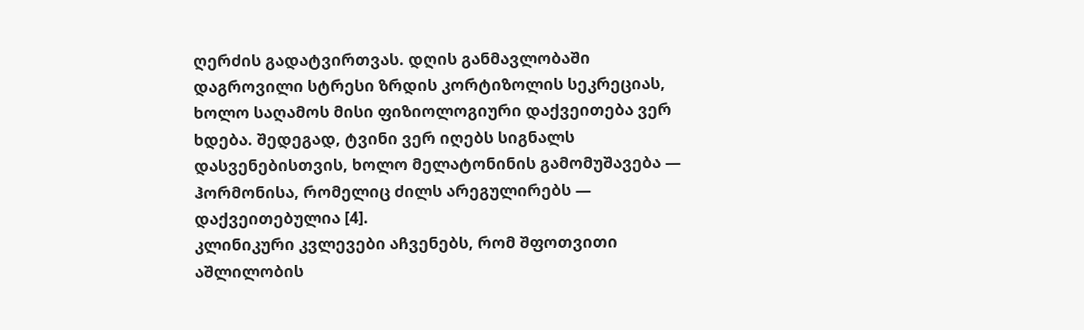ღერძის გადატვირთვას. დღის განმავლობაში დაგროვილი სტრესი ზრდის კორტიზოლის სეკრეციას, ხოლო საღამოს მისი ფიზიოლოგიური დაქვეითება ვერ ხდება. შედეგად, ტვინი ვერ იღებს სიგნალს დასვენებისთვის, ხოლო მელატონინის გამომუშავება — ჰორმონისა, რომელიც ძილს არეგულირებს — დაქვეითებულია [4].
კლინიკური კვლევები აჩვენებს, რომ შფოთვითი აშლილობის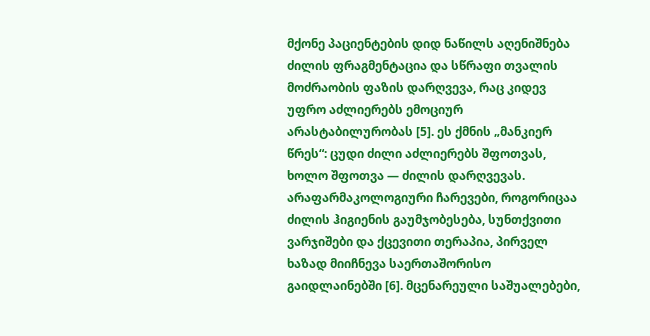მქონე პაციენტების დიდ ნაწილს აღენიშნება ძილის ფრაგმენტაცია და სწრაფი თვალის მოძრაობის ფაზის დარღვევა, რაც კიდევ უფრო აძლიერებს ემოციურ არასტაბილურობას [5]. ეს ქმნის „მანკიერ წრეს“: ცუდი ძილი აძლიერებს შფოთვას, ხოლო შფოთვა — ძილის დარღვევას.
არაფარმაკოლოგიური ჩარევები, როგორიცაა ძილის ჰიგიენის გაუმჯობესება, სუნთქვითი ვარჯიშები და ქცევითი თერაპია, პირველ ხაზად მიიჩნევა საერთაშორისო გაიდლაინებში [6]. მცენარეული საშუალებები,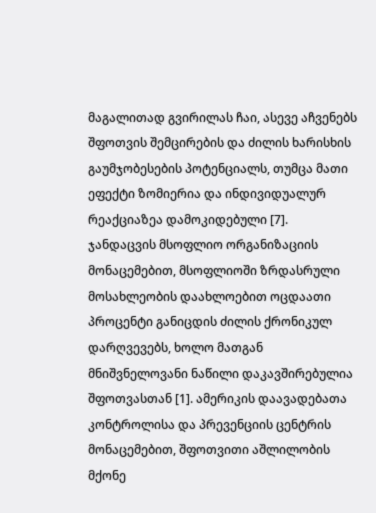მაგალითად გვირილას ჩაი, ასევე აჩვენებს შფოთვის შემცირების და ძილის ხარისხის გაუმჯობესების პოტენციალს, თუმცა მათი ეფექტი ზომიერია და ინდივიდუალურ რეაქციაზეა დამოკიდებული [7].
ჯანდაცვის მსოფლიო ორგანიზაციის მონაცემებით, მსოფლიოში ზრდასრული მოსახლეობის დაახლოებით ოცდაათი პროცენტი განიცდის ძილის ქრონიკულ დარღვევებს, ხოლო მათგან მნიშვნელოვანი ნაწილი დაკავშირებულია შფოთვასთან [1]. ამერიკის დაავადებათა კონტროლისა და პრევენციის ცენტრის მონაცემებით, შფოთვითი აშლილობის მქონე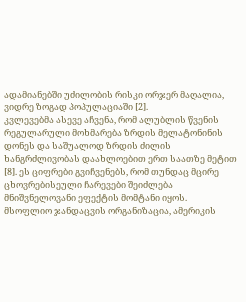ადამიანებში უძილობის რისკი ორჯერ მაღალია, ვიდრე ზოგად პოპულაციაში [2].
კვლევებმა ასევე აჩვენა, რომ ალუბლის წვენის რეგულარული მოხმარება ზრდის მელატონინის დონეს და საშუალოდ ზრდის ძილის ხანგრძლივობას დაახლოებით ერთ საათზე მეტით [8]. ეს ციფრები გვიჩვენებს, რომ თუნდაც მცირე ცხოვრებისეული ჩარევები შეიძლება მნიშვნელოვანი ეფექტის მომტანი იყოს.
მსოფლიო ჯანდაცვის ორგანიზაცია, ამერიკის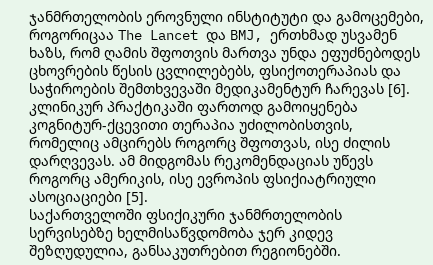ჯანმრთელობის ეროვნული ინსტიტუტი და გამოცემები, როგორიცაა The Lancet და BMJ, ერთხმად უსვამენ ხაზს, რომ ღამის შფოთვის მართვა უნდა ეფუძნებოდეს ცხოვრების წესის ცვლილებებს, ფსიქოთერაპიას და საჭიროების შემთხვევაში მედიკამენტურ ჩარევას [6].
კლინიკურ პრაქტიკაში ფართოდ გამოიყენება კოგნიტურ-ქცევითი თერაპია უძილობისთვის, რომელიც ამცირებს როგორც შფოთვას, ისე ძილის დარღვევას. ამ მიდგომას რეკომენდაციას უწევს როგორც ამერიკის, ისე ევროპის ფსიქიატრიული ასოციაციები [5].
საქართველოში ფსიქიკური ჯანმრთელობის სერვისებზე ხელმისაწვდომობა ჯერ კიდევ შეზღუდულია, განსაკუთრებით რეგიონებში.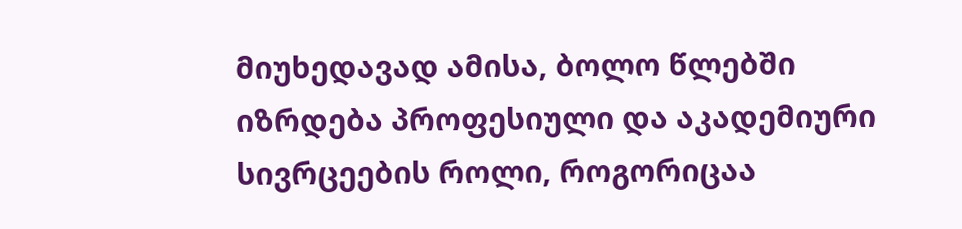მიუხედავად ამისა, ბოლო წლებში იზრდება პროფესიული და აკადემიური სივრცეების როლი, როგორიცაა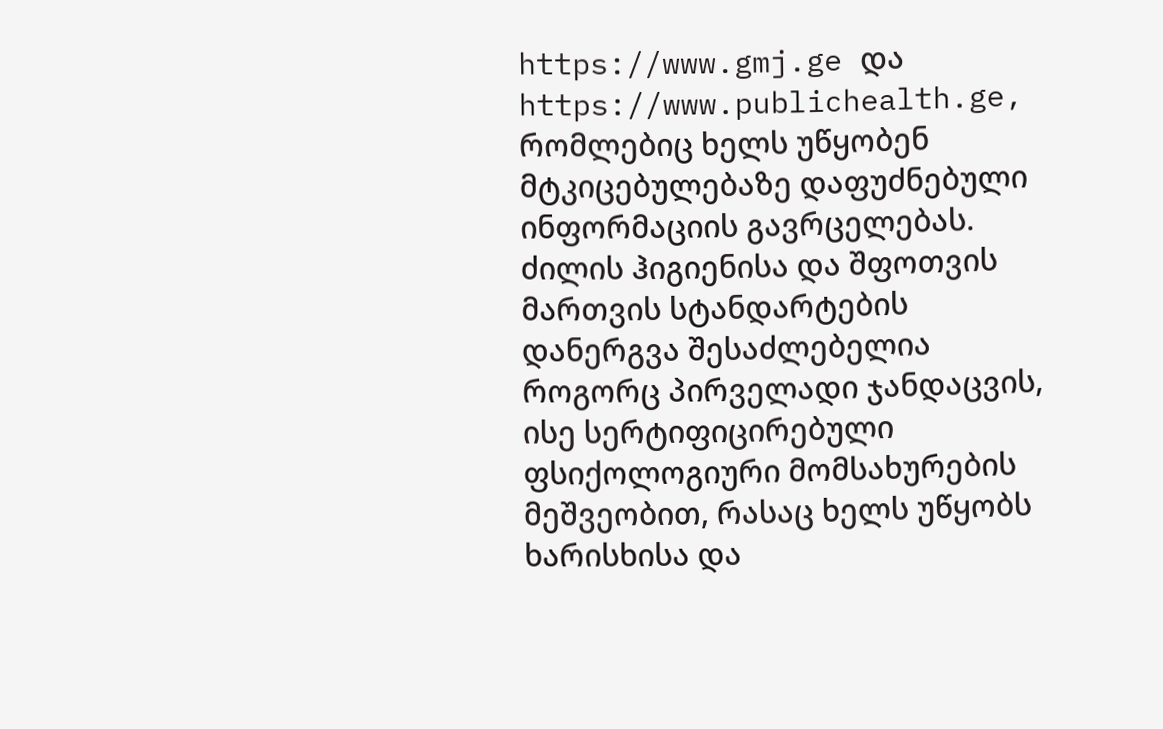https://www.gmj.ge და https://www.publichealth.ge, რომლებიც ხელს უწყობენ მტკიცებულებაზე დაფუძნებული ინფორმაციის გავრცელებას.
ძილის ჰიგიენისა და შფოთვის მართვის სტანდარტების დანერგვა შესაძლებელია როგორც პირველადი ჯანდაცვის, ისე სერტიფიცირებული ფსიქოლოგიური მომსახურების მეშვეობით, რასაც ხელს უწყობს ხარისხისა და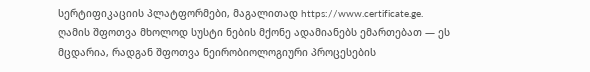სერტიფიკაციის პლატფორმები, მაგალითად https://www.certificate.ge.
ღამის შფოთვა მხოლოდ სუსტი ნების მქონე ადამიანებს ემართებათ — ეს მცდარია, რადგან შფოთვა ნეირობიოლოგიური პროცესების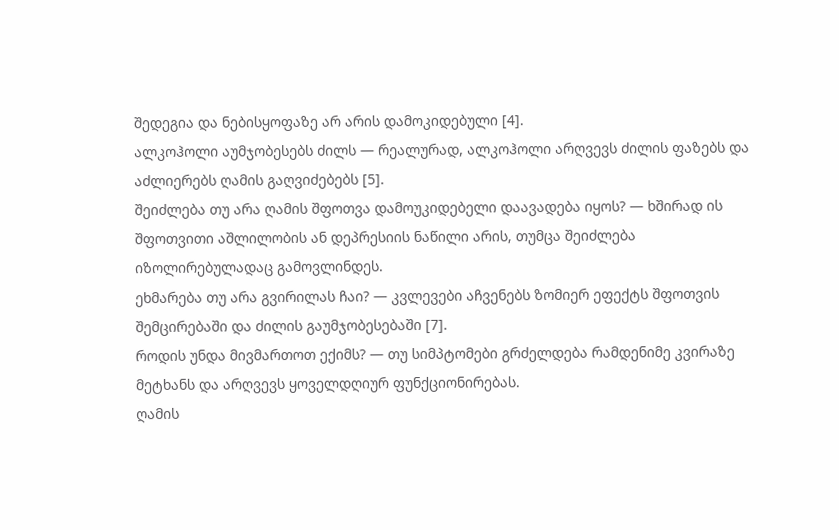შედეგია და ნებისყოფაზე არ არის დამოკიდებული [4].
ალკოჰოლი აუმჯობესებს ძილს — რეალურად, ალკოჰოლი არღვევს ძილის ფაზებს და აძლიერებს ღამის გაღვიძებებს [5].
შეიძლება თუ არა ღამის შფოთვა დამოუკიდებელი დაავადება იყოს? — ხშირად ის შფოთვითი აშლილობის ან დეპრესიის ნაწილი არის, თუმცა შეიძლება იზოლირებულადაც გამოვლინდეს.
ეხმარება თუ არა გვირილას ჩაი? — კვლევები აჩვენებს ზომიერ ეფექტს შფოთვის შემცირებაში და ძილის გაუმჯობესებაში [7].
როდის უნდა მივმართოთ ექიმს? — თუ სიმპტომები გრძელდება რამდენიმე კვირაზე მეტხანს და არღვევს ყოველდღიურ ფუნქციონირებას.
ღამის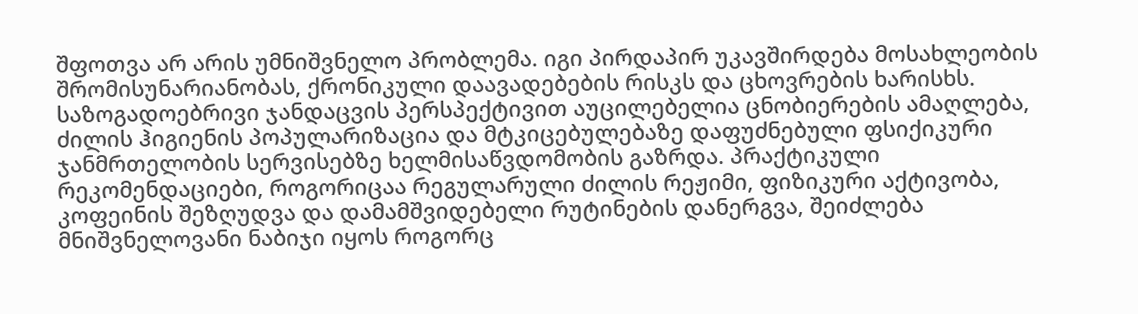შფოთვა არ არის უმნიშვნელო პრობლემა. იგი პირდაპირ უკავშირდება მოსახლეობის შრომისუნარიანობას, ქრონიკული დაავადებების რისკს და ცხოვრების ხარისხს. საზოგადოებრივი ჯანდაცვის პერსპექტივით აუცილებელია ცნობიერების ამაღლება, ძილის ჰიგიენის პოპულარიზაცია და მტკიცებულებაზე დაფუძნებული ფსიქიკური ჯანმრთელობის სერვისებზე ხელმისაწვდომობის გაზრდა. პრაქტიკული რეკომენდაციები, როგორიცაა რეგულარული ძილის რეჟიმი, ფიზიკური აქტივობა, კოფეინის შეზღუდვა და დამამშვიდებელი რუტინების დანერგვა, შეიძლება მნიშვნელოვანი ნაბიჯი იყოს როგორც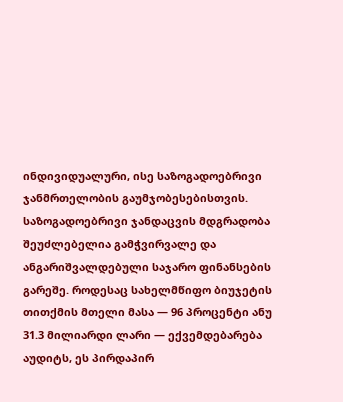ინდივიდუალური, ისე საზოგადოებრივი ჯანმრთელობის გაუმჯობესებისთვის.
საზოგადოებრივი ჯანდაცვის მდგრადობა შეუძლებელია გამჭვირვალე და ანგარიშვალდებული საჯარო ფინანსების გარეშე. როდესაც სახელმწიფო ბიუჯეტის თითქმის მთელი მასა — 96 პროცენტი ანუ 31.3 მილიარდი ლარი — ექვემდებარება აუდიტს, ეს პირდაპირ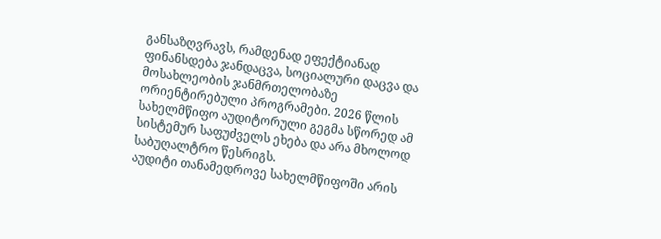განსაზღვრავს, რამდენად ეფექტიანად ფინანსდება ჯანდაცვა, სოციალური დაცვა და მოსახლეობის ჯანმრთელობაზე ორიენტირებული პროგრამები. 2026 წლის სახელმწიფო აუდიტორული გეგმა სწორედ ამ სისტემურ საფუძველს ეხება და არა მხოლოდ საბუღალტრო წესრიგს.
აუდიტი თანამედროვე სახელმწიფოში არის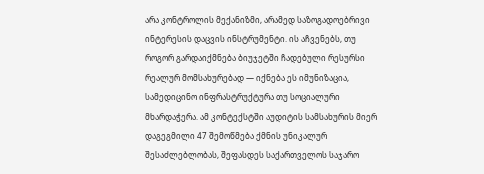არა კონტროლის მექანიზმი, არამედ საზოგადოებრივი ინტერესის დაცვის ინსტრუმენტი. ის აჩვენებს, თუ როგორ გარდაიქმნება ბიუჯეტში ჩადებული რესურსი რეალურ მომსახურებად — იქნება ეს იმუნიზაცია, სამედიცინო ინფრასტრუქტურა თუ სოციალური მხარდაჭერა. ამ კონტექსტში აუდიტის სამსახურის მიერ დაგეგმილი 47 შემოწმება ქმნის უნიკალურ შესაძლებლობას, შეფასდეს საქართველოს საჯარო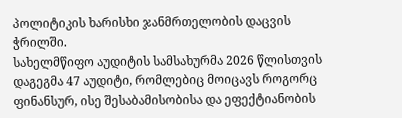პოლიტიკის ხარისხი ჯანმრთელობის დაცვის ჭრილში.
სახელმწიფო აუდიტის სამსახურმა 2026 წლისთვის დაგეგმა 47 აუდიტი, რომლებიც მოიცავს როგორც ფინანსურ, ისე შესაბამისობისა და ეფექტიანობის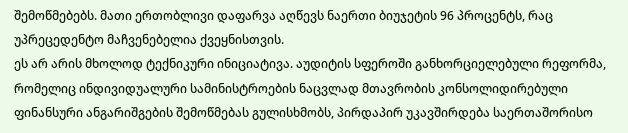შემოწმებებს. მათი ერთობლივი დაფარვა აღწევს ნაერთი ბიუჯეტის 96 პროცენტს, რაც უპრეცედენტო მაჩვენებელია ქვეყნისთვის.
ეს არ არის მხოლოდ ტექნიკური ინიციატივა. აუდიტის სფეროში განხორციელებული რეფორმა, რომელიც ინდივიდუალური სამინისტროების ნაცვლად მთავრობის კონსოლიდირებული ფინანსური ანგარიშგების შემოწმებას გულისხმობს, პირდაპირ უკავშირდება საერთაშორისო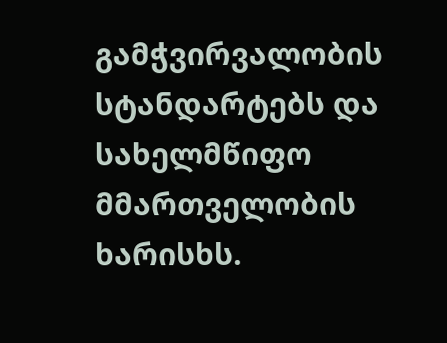გამჭვირვალობის სტანდარტებს და სახელმწიფო მმართველობის ხარისხს.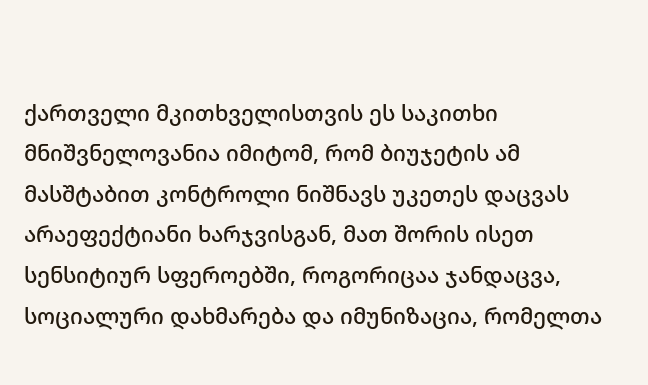ქართველი მკითხველისთვის ეს საკითხი მნიშვნელოვანია იმიტომ, რომ ბიუჯეტის ამ მასშტაბით კონტროლი ნიშნავს უკეთეს დაცვას არაეფექტიანი ხარჯვისგან, მათ შორის ისეთ სენსიტიურ სფეროებში, როგორიცაა ჯანდაცვა, სოციალური დახმარება და იმუნიზაცია, რომელთა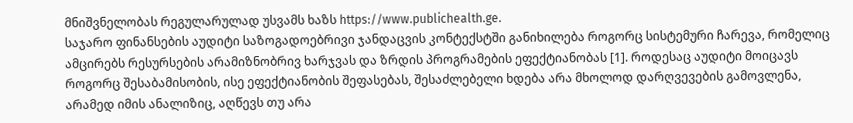მნიშვნელობას რეგულარულად უსვამს ხაზს https://www.publichealth.ge.
საჯარო ფინანსების აუდიტი საზოგადოებრივი ჯანდაცვის კონტექსტში განიხილება როგორც სისტემური ჩარევა, რომელიც ამცირებს რესურსების არამიზნობრივ ხარჯვას და ზრდის პროგრამების ეფექტიანობას [1]. როდესაც აუდიტი მოიცავს როგორც შესაბამისობის, ისე ეფექტიანობის შეფასებას, შესაძლებელი ხდება არა მხოლოდ დარღვევების გამოვლენა, არამედ იმის ანალიზიც, აღწევს თუ არა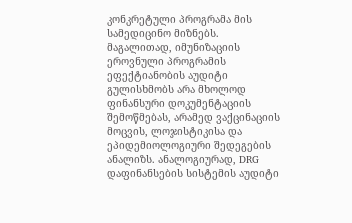კონკრეტული პროგრამა მის სამედიცინო მიზნებს.
მაგალითად, იმუნიზაციის ეროვნული პროგრამის ეფექტიანობის აუდიტი გულისხმობს არა მხოლოდ ფინანსური დოკუმენტაციის შემოწმებას, არამედ ვაქცინაციის მოცვის, ლოჯისტიკისა და ეპიდემიოლოგიური შედეგების ანალიზს. ანალოგიურად, DRG დაფინანსების სისტემის აუდიტი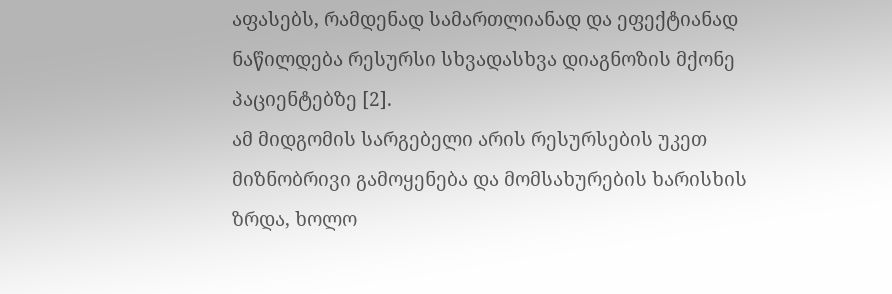აფასებს, რამდენად სამართლიანად და ეფექტიანად ნაწილდება რესურსი სხვადასხვა დიაგნოზის მქონე პაციენტებზე [2].
ამ მიდგომის სარგებელი არის რესურსების უკეთ მიზნობრივი გამოყენება და მომსახურების ხარისხის ზრდა, ხოლო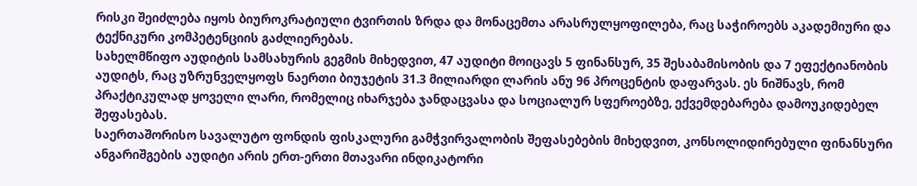რისკი შეიძლება იყოს ბიუროკრატიული ტვირთის ზრდა და მონაცემთა არასრულყოფილება, რაც საჭიროებს აკადემიური და ტექნიკური კომპეტენციის გაძლიერებას.
სახელმწიფო აუდიტის სამსახურის გეგმის მიხედვით, 47 აუდიტი მოიცავს 5 ფინანსურ, 35 შესაბამისობის და 7 ეფექტიანობის აუდიტს, რაც უზრუნველყოფს ნაერთი ბიუჯეტის 31.3 მილიარდი ლარის ანუ 96 პროცენტის დაფარვას. ეს ნიშნავს, რომ პრაქტიკულად ყოველი ლარი, რომელიც იხარჯება ჯანდაცვასა და სოციალურ სფეროებზე, ექვემდებარება დამოუკიდებელ შეფასებას.
საერთაშორისო სავალუტო ფონდის ფისკალური გამჭვირვალობის შეფასებების მიხედვით, კონსოლიდირებული ფინანსური ანგარიშგების აუდიტი არის ერთ-ერთი მთავარი ინდიკატორი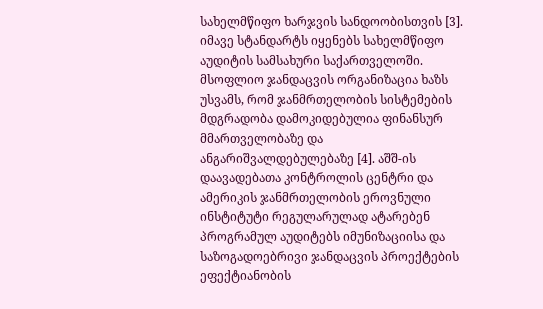სახელმწიფო ხარჯვის სანდოობისთვის [3]. იმავე სტანდარტს იყენებს სახელმწიფო აუდიტის სამსახური საქართველოში.
მსოფლიო ჯანდაცვის ორგანიზაცია ხაზს უსვამს, რომ ჯანმრთელობის სისტემების მდგრადობა დამოკიდებულია ფინანსურ მმართველობაზე და ანგარიშვალდებულებაზე [4]. აშშ-ის დაავადებათა კონტროლის ცენტრი და ამერიკის ჯანმრთელობის ეროვნული ინსტიტუტი რეგულარულად ატარებენ პროგრამულ აუდიტებს იმუნიზაციისა და საზოგადოებრივი ჯანდაცვის პროექტების ეფექტიანობის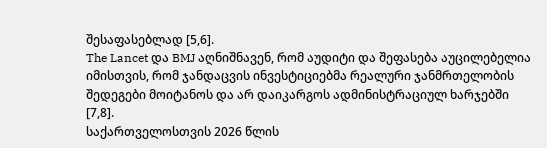შესაფასებლად [5,6].
The Lancet და BMJ აღნიშნავენ, რომ აუდიტი და შეფასება აუცილებელია იმისთვის, რომ ჯანდაცვის ინვესტიციებმა რეალური ჯანმრთელობის შედეგები მოიტანოს და არ დაიკარგოს ადმინისტრაციულ ხარჯებში [7,8].
საქართველოსთვის 2026 წლის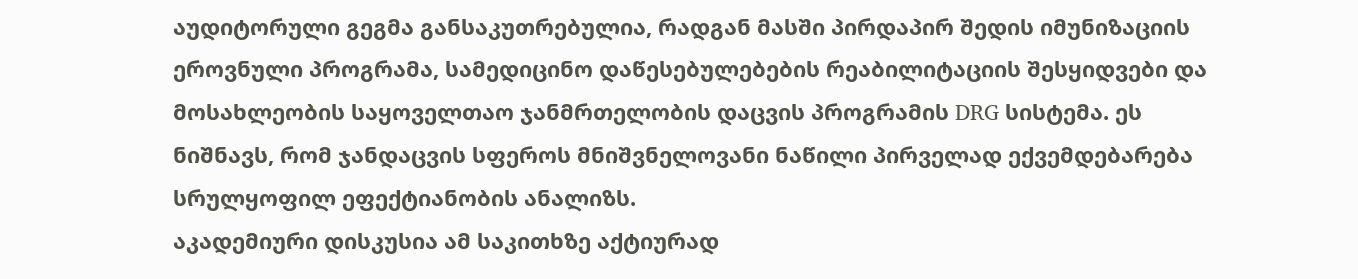აუდიტორული გეგმა განსაკუთრებულია, რადგან მასში პირდაპირ შედის იმუნიზაციის ეროვნული პროგრამა, სამედიცინო დაწესებულებების რეაბილიტაციის შესყიდვები და მოსახლეობის საყოველთაო ჯანმრთელობის დაცვის პროგრამის DRG სისტემა. ეს ნიშნავს, რომ ჯანდაცვის სფეროს მნიშვნელოვანი ნაწილი პირველად ექვემდებარება სრულყოფილ ეფექტიანობის ანალიზს.
აკადემიური დისკუსია ამ საკითხზე აქტიურად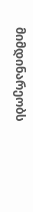მიმდინარეობს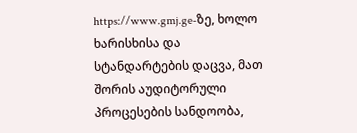https://www.gmj.ge-ზე, ხოლო ხარისხისა და სტანდარტების დაცვა, მათ შორის აუდიტორული პროცესების სანდოობა,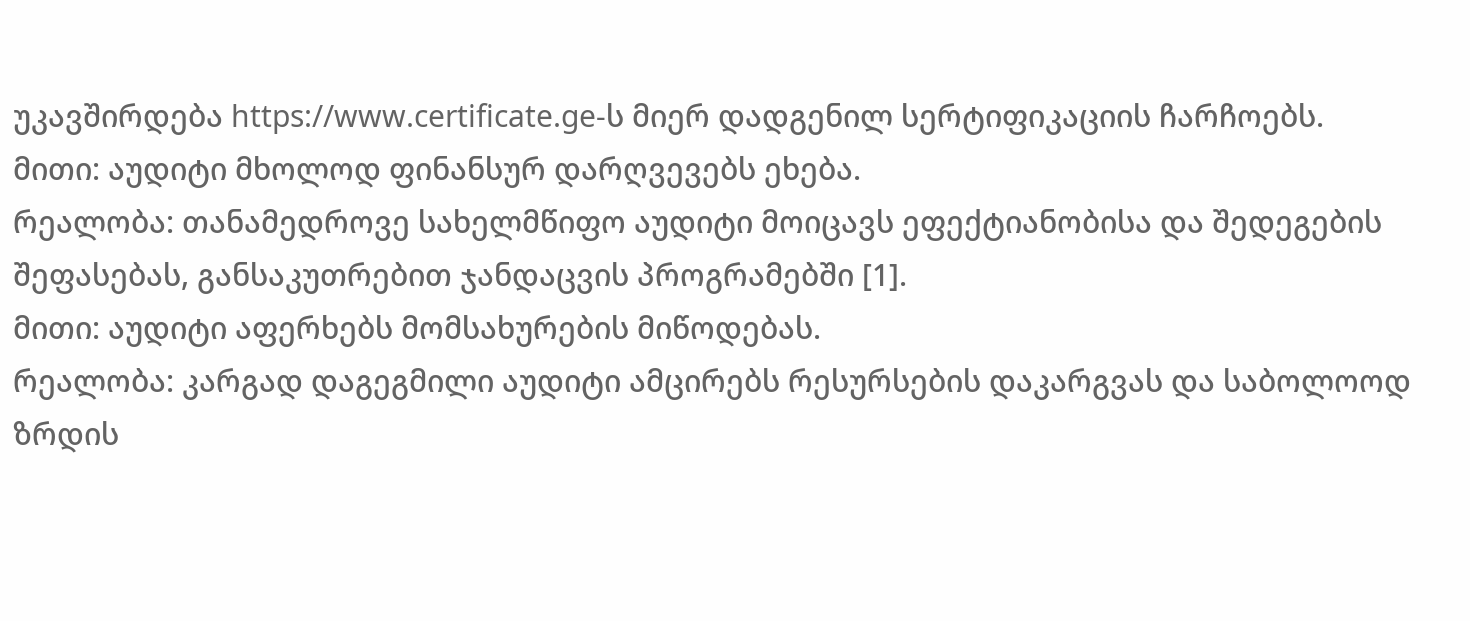უკავშირდება https://www.certificate.ge-ს მიერ დადგენილ სერტიფიკაციის ჩარჩოებს.
მითი: აუდიტი მხოლოდ ფინანსურ დარღვევებს ეხება.
რეალობა: თანამედროვე სახელმწიფო აუდიტი მოიცავს ეფექტიანობისა და შედეგების შეფასებას, განსაკუთრებით ჯანდაცვის პროგრამებში [1].
მითი: აუდიტი აფერხებს მომსახურების მიწოდებას.
რეალობა: კარგად დაგეგმილი აუდიტი ამცირებს რესურსების დაკარგვას და საბოლოოდ ზრდის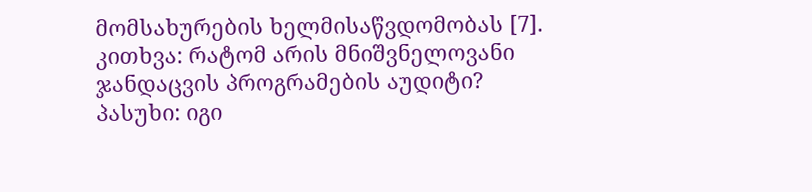მომსახურების ხელმისაწვდომობას [7].
კითხვა: რატომ არის მნიშვნელოვანი ჯანდაცვის პროგრამების აუდიტი?
პასუხი: იგი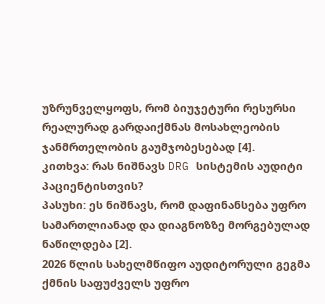უზრუნველყოფს, რომ ბიუჯეტური რესურსი რეალურად გარდაიქმნას მოსახლეობის ჯანმრთელობის გაუმჯობესებად [4].
კითხვა: რას ნიშნავს DRG სისტემის აუდიტი პაციენტისთვის?
პასუხი: ეს ნიშნავს, რომ დაფინანსება უფრო სამართლიანად და დიაგნოზზე მორგებულად ნაწილდება [2].
2026 წლის სახელმწიფო აუდიტორული გეგმა ქმნის საფუძველს უფრო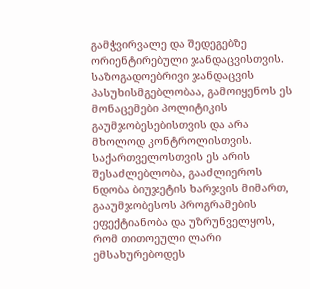გამჭვირვალე და შედეგებზე ორიენტირებული ჯანდაცვისთვის. საზოგადოებრივი ჯანდაცვის პასუხისმგებლობაა, გამოიყენოს ეს მონაცემები პოლიტიკის გაუმჯობესებისთვის და არა მხოლოდ კონტროლისთვის.
საქართველოსთვის ეს არის შესაძლებლობა, გააძლიეროს ნდობა ბიუჯეტის ხარჯვის მიმართ, გააუმჯობესოს პროგრამების ეფექტიანობა და უზრუნველყოს, რომ თითოეული ლარი ემსახურებოდეს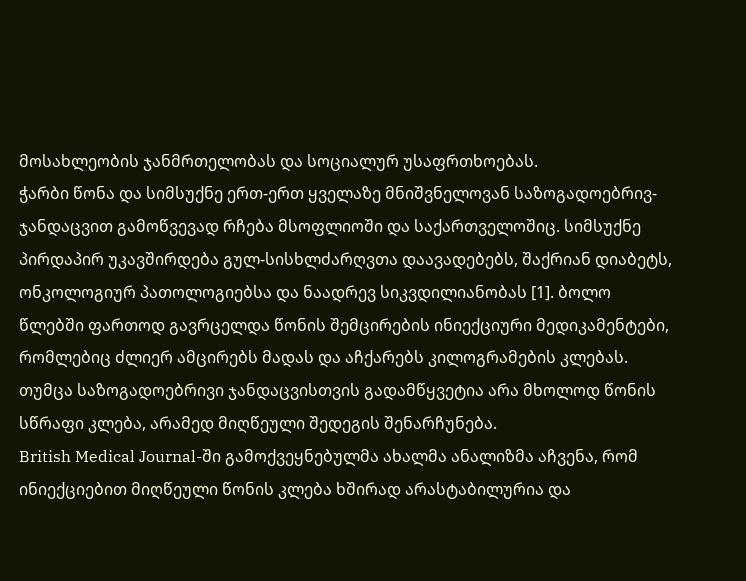მოსახლეობის ჯანმრთელობას და სოციალურ უსაფრთხოებას.
ჭარბი წონა და სიმსუქნე ერთ-ერთ ყველაზე მნიშვნელოვან საზოგადოებრივ-ჯანდაცვით გამოწვევად რჩება მსოფლიოში და საქართველოშიც. სიმსუქნე პირდაპირ უკავშირდება გულ-სისხლძარღვთა დაავადებებს, შაქრიან დიაბეტს, ონკოლოგიურ პათოლოგიებსა და ნაადრევ სიკვდილიანობას [1]. ბოლო წლებში ფართოდ გავრცელდა წონის შემცირების ინიექციური მედიკამენტები, რომლებიც ძლიერ ამცირებს მადას და აჩქარებს კილოგრამების კლებას. თუმცა საზოგადოებრივი ჯანდაცვისთვის გადამწყვეტია არა მხოლოდ წონის სწრაფი კლება, არამედ მიღწეული შედეგის შენარჩუნება.
British Medical Journal-ში გამოქვეყნებულმა ახალმა ანალიზმა აჩვენა, რომ ინიექციებით მიღწეული წონის კლება ხშირად არასტაბილურია და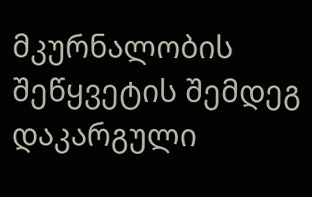მკურნალობის შეწყვეტის შემდეგ დაკარგული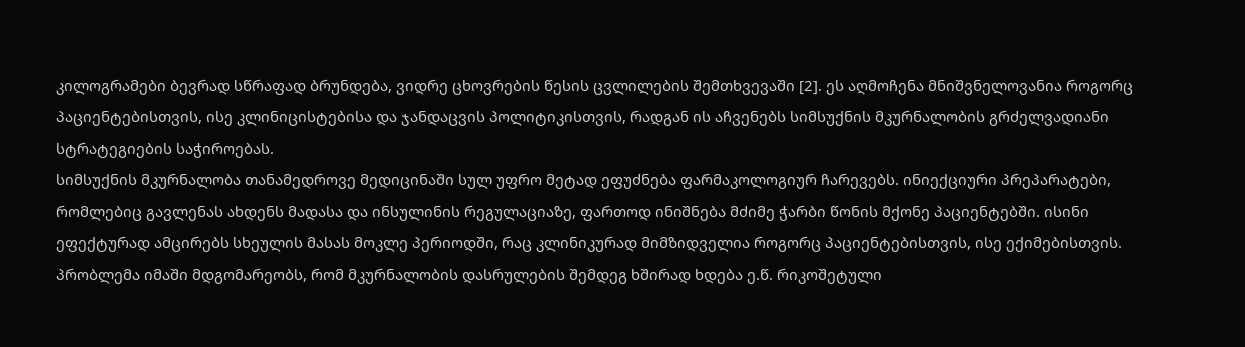კილოგრამები ბევრად სწრაფად ბრუნდება, ვიდრე ცხოვრების წესის ცვლილების შემთხვევაში [2]. ეს აღმოჩენა მნიშვნელოვანია როგორც პაციენტებისთვის, ისე კლინიცისტებისა და ჯანდაცვის პოლიტიკისთვის, რადგან ის აჩვენებს სიმსუქნის მკურნალობის გრძელვადიანი სტრატეგიების საჭიროებას.
სიმსუქნის მკურნალობა თანამედროვე მედიცინაში სულ უფრო მეტად ეფუძნება ფარმაკოლოგიურ ჩარევებს. ინიექციური პრეპარატები, რომლებიც გავლენას ახდენს მადასა და ინსულინის რეგულაციაზე, ფართოდ ინიშნება მძიმე ჭარბი წონის მქონე პაციენტებში. ისინი ეფექტურად ამცირებს სხეულის მასას მოკლე პერიოდში, რაც კლინიკურად მიმზიდველია როგორც პაციენტებისთვის, ისე ექიმებისთვის.
პრობლემა იმაში მდგომარეობს, რომ მკურნალობის დასრულების შემდეგ ხშირად ხდება ე.წ. რიკოშეტული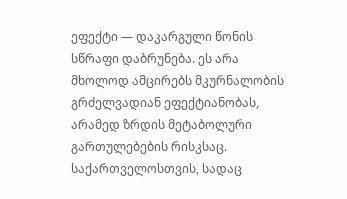ეფექტი — დაკარგული წონის სწრაფი დაბრუნება. ეს არა მხოლოდ ამცირებს მკურნალობის გრძელვადიან ეფექტიანობას, არამედ ზრდის მეტაბოლური გართულებების რისკსაც. საქართველოსთვის, სადაც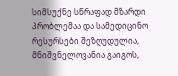სიმსუქნე სწრაფად მზარდი პრობლემაა და სამედიცინო რესურსები შეზღუდულია, მნიშვნელოვანია გაიგოს,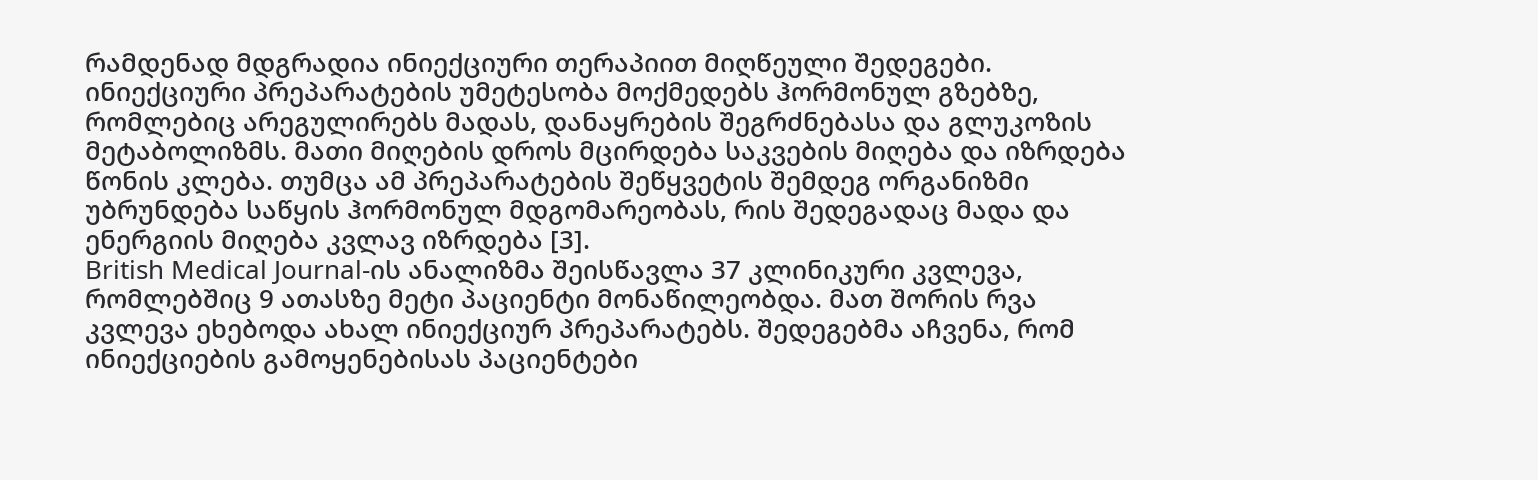რამდენად მდგრადია ინიექციური თერაპიით მიღწეული შედეგები.
ინიექციური პრეპარატების უმეტესობა მოქმედებს ჰორმონულ გზებზე, რომლებიც არეგულირებს მადას, დანაყრების შეგრძნებასა და გლუკოზის მეტაბოლიზმს. მათი მიღების დროს მცირდება საკვების მიღება და იზრდება წონის კლება. თუმცა ამ პრეპარატების შეწყვეტის შემდეგ ორგანიზმი უბრუნდება საწყის ჰორმონულ მდგომარეობას, რის შედეგადაც მადა და ენერგიის მიღება კვლავ იზრდება [3].
British Medical Journal-ის ანალიზმა შეისწავლა 37 კლინიკური კვლევა, რომლებშიც 9 ათასზე მეტი პაციენტი მონაწილეობდა. მათ შორის რვა კვლევა ეხებოდა ახალ ინიექციურ პრეპარატებს. შედეგებმა აჩვენა, რომ ინიექციების გამოყენებისას პაციენტები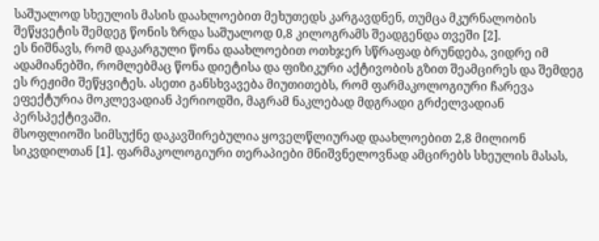საშუალოდ სხეულის მასის დაახლოებით მეხუთედს კარგავდნენ, თუმცა მკურნალობის შეწყვეტის შემდეგ წონის ზრდა საშუალოდ 0,8 კილოგრამს შეადგენდა თვეში [2].
ეს ნიშნავს, რომ დაკარგული წონა დაახლოებით ოთხჯერ სწრაფად ბრუნდება, ვიდრე იმ ადამიანებში, რომლებმაც წონა დიეტისა და ფიზიკური აქტივობის გზით შეამცირეს და შემდეგ ეს რეჟიმი შეწყვიტეს. ასეთი განსხვავება მიუთითებს, რომ ფარმაკოლოგიური ჩარევა ეფექტურია მოკლევადიან პერიოდში, მაგრამ ნაკლებად მდგრადი გრძელვადიან პერსპექტივაში.
მსოფლიოში სიმსუქნე დაკავშირებულია ყოველწლიურად დაახლოებით 2,8 მილიონ სიკვდილთან [1]. ფარმაკოლოგიური თერაპიები მნიშვნელოვნად ამცირებს სხეულის მასას,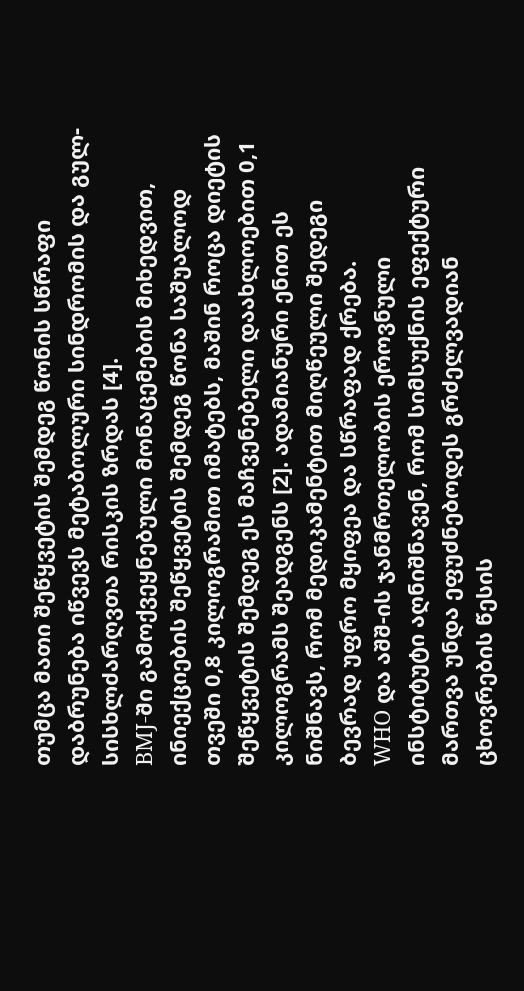თუმცა მათი შეწყვეტის შემდეგ წონის სწრაფი დაბრუნება იწვევს მეტაბოლური სინდრომის და გულ-სისხლძარღვთა რისკის ზრდას [4].
BMJ-ში გამოქვეყნებული მონაცემების მიხედვით, ინიექციების შეწყვეტის შემდეგ წონა საშუალოდ თვეში 0,8 კილოგრამით იმატებს, მაშინ როცა დიეტის შეწყვეტის შემდეგ ეს მაჩვენებელი დაახლოებით 0,1 კილოგრამს შეადგენს [2]. ადამიანური ენით ეს ნიშნავს, რომ მედიკამენტით მიღწეული შედეგი ბევრად უფრო მყიფეა და სწრაფად ქრება.
WHO და აშშ-ის ჯანმრთელობის ეროვნული ინსტიტუტი აღნიშნავენ, რომ სიმსუქნის ეფექტური მართვა უნდა ეფუძნებოდეს გრძელვადიან ცხოვრების წესის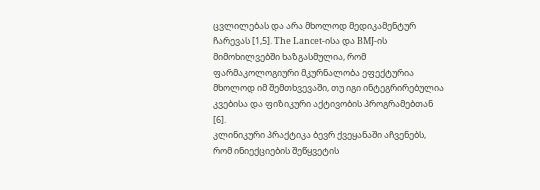ცვლილებას და არა მხოლოდ მედიკამენტურ ჩარევას [1,5]. The Lancet-ისა და BMJ-ის მიმოხილვებში ხაზგასმულია, რომ ფარმაკოლოგიური მკურნალობა ეფექტურია მხოლოდ იმ შემთხვევაში, თუ იგი ინტეგრირებულია კვებისა და ფიზიკური აქტივობის პროგრამებთან [6].
კლინიკური პრაქტიკა ბევრ ქვეყანაში აჩვენებს, რომ ინიექციების შეწყვეტის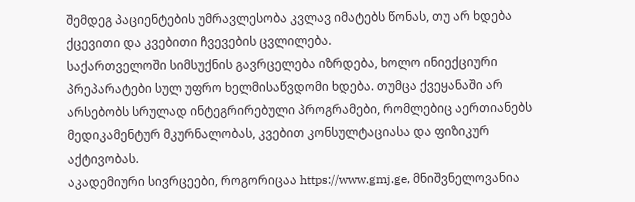შემდეგ პაციენტების უმრავლესობა კვლავ იმატებს წონას, თუ არ ხდება ქცევითი და კვებითი ჩვევების ცვლილება.
საქართველოში სიმსუქნის გავრცელება იზრდება, ხოლო ინიექციური პრეპარატები სულ უფრო ხელმისაწვდომი ხდება. თუმცა ქვეყანაში არ არსებობს სრულად ინტეგრირებული პროგრამები, რომლებიც აერთიანებს მედიკამენტურ მკურნალობას, კვებით კონსულტაციასა და ფიზიკურ აქტივობას.
აკადემიური სივრცეები, როგორიცაა https://www.gmj.ge, მნიშვნელოვანია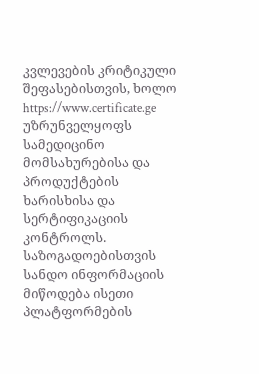კვლევების კრიტიკული შეფასებისთვის, ხოლო https://www.certificate.ge უზრუნველყოფს სამედიცინო მომსახურებისა და პროდუქტების ხარისხისა და სერტიფიკაციის კონტროლს. საზოგადოებისთვის სანდო ინფორმაციის მიწოდება ისეთი პლატფორმების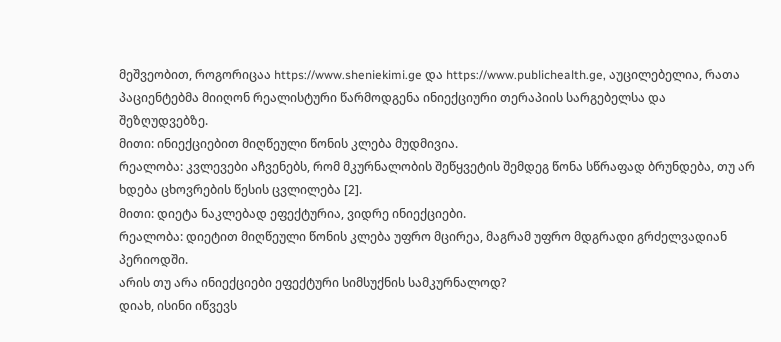მეშვეობით, როგორიცაა https://www.sheniekimi.ge და https://www.publichealth.ge, აუცილებელია, რათა პაციენტებმა მიიღონ რეალისტური წარმოდგენა ინიექციური თერაპიის სარგებელსა და შეზღუდვებზე.
მითი: ინიექციებით მიღწეული წონის კლება მუდმივია.
რეალობა: კვლევები აჩვენებს, რომ მკურნალობის შეწყვეტის შემდეგ წონა სწრაფად ბრუნდება, თუ არ ხდება ცხოვრების წესის ცვლილება [2].
მითი: დიეტა ნაკლებად ეფექტურია, ვიდრე ინიექციები.
რეალობა: დიეტით მიღწეული წონის კლება უფრო მცირეა, მაგრამ უფრო მდგრადი გრძელვადიან პერიოდში.
არის თუ არა ინიექციები ეფექტური სიმსუქნის სამკურნალოდ?
დიახ, ისინი იწვევს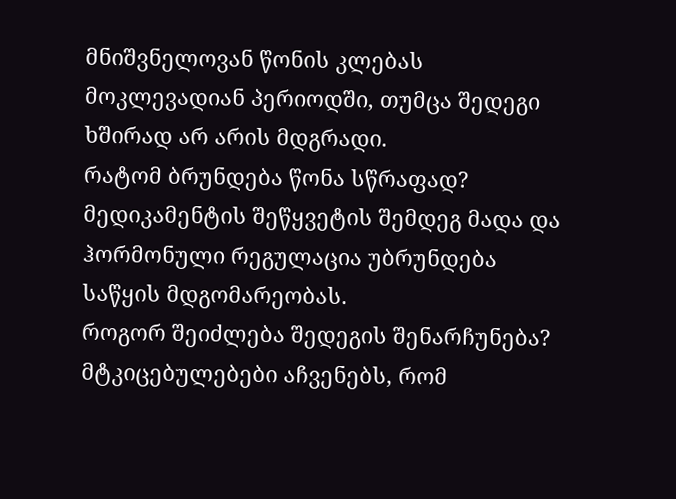მნიშვნელოვან წონის კლებას მოკლევადიან პერიოდში, თუმცა შედეგი ხშირად არ არის მდგრადი.
რატომ ბრუნდება წონა სწრაფად?
მედიკამენტის შეწყვეტის შემდეგ მადა და ჰორმონული რეგულაცია უბრუნდება საწყის მდგომარეობას.
როგორ შეიძლება შედეგის შენარჩუნება?
მტკიცებულებები აჩვენებს, რომ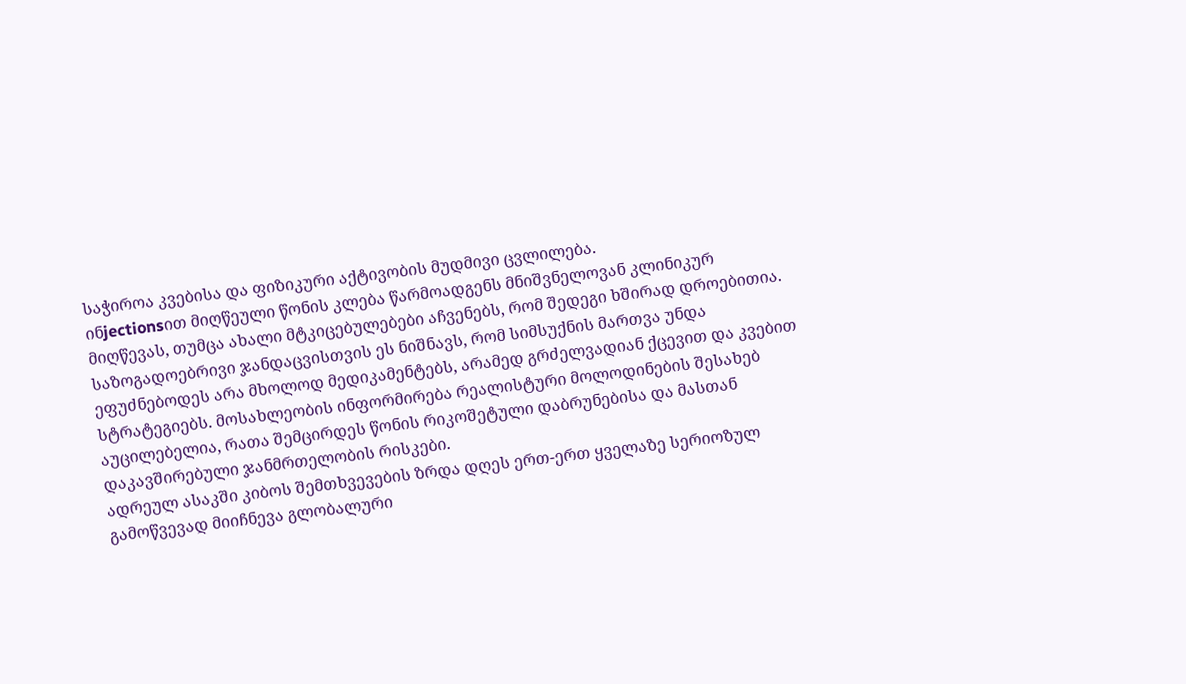საჭიროა კვებისა და ფიზიკური აქტივობის მუდმივი ცვლილება.
ინjectionsით მიღწეული წონის კლება წარმოადგენს მნიშვნელოვან კლინიკურ მიღწევას, თუმცა ახალი მტკიცებულებები აჩვენებს, რომ შედეგი ხშირად დროებითია. საზოგადოებრივი ჯანდაცვისთვის ეს ნიშნავს, რომ სიმსუქნის მართვა უნდა ეფუძნებოდეს არა მხოლოდ მედიკამენტებს, არამედ გრძელვადიან ქცევით და კვებით სტრატეგიებს. მოსახლეობის ინფორმირება რეალისტური მოლოდინების შესახებ აუცილებელია, რათა შემცირდეს წონის რიკოშეტული დაბრუნებისა და მასთან დაკავშირებული ჯანმრთელობის რისკები.
ადრეულ ასაკში კიბოს შემთხვევების ზრდა დღეს ერთ-ერთ ყველაზე სერიოზულ გამოწვევად მიიჩნევა გლობალური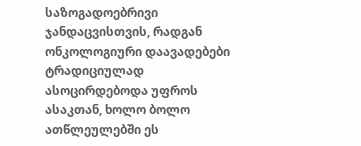საზოგადოებრივი ჯანდაცვისთვის, რადგან ონკოლოგიური დაავადებები ტრადიციულად ასოცირდებოდა უფროს ასაკთან, ხოლო ბოლო ათწლეულებში ეს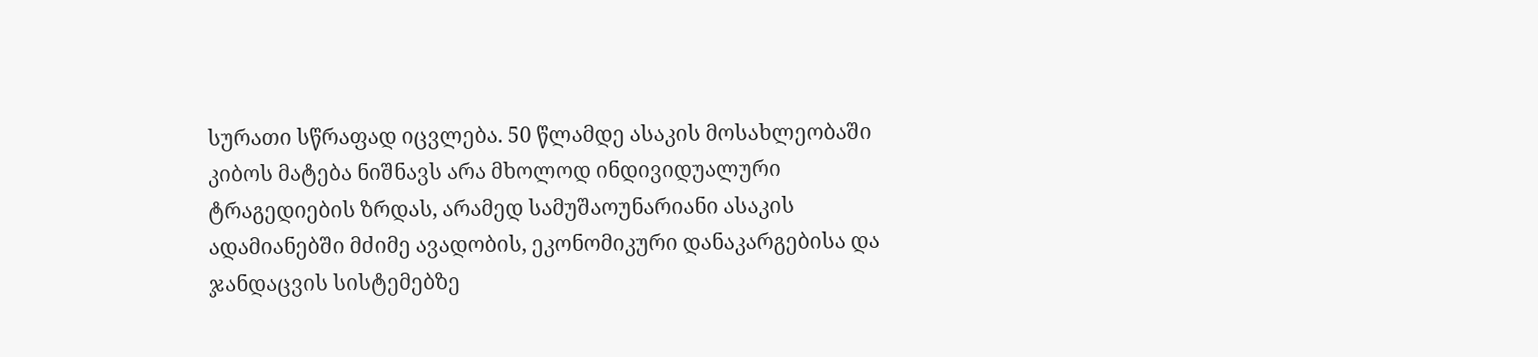სურათი სწრაფად იცვლება. 50 წლამდე ასაკის მოსახლეობაში კიბოს მატება ნიშნავს არა მხოლოდ ინდივიდუალური ტრაგედიების ზრდას, არამედ სამუშაოუნარიანი ასაკის ადამიანებში მძიმე ავადობის, ეკონომიკური დანაკარგებისა და ჯანდაცვის სისტემებზე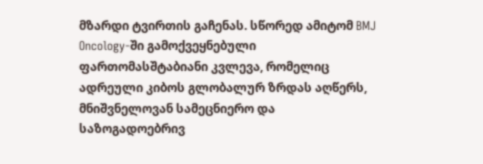მზარდი ტვირთის გაჩენას. სწორედ ამიტომ BMJ Oncology-ში გამოქვეყნებული ფართომასშტაბიანი კვლევა, რომელიც ადრეული კიბოს გლობალურ ზრდას აღწერს, მნიშვნელოვან სამეცნიერო და საზოგადოებრივ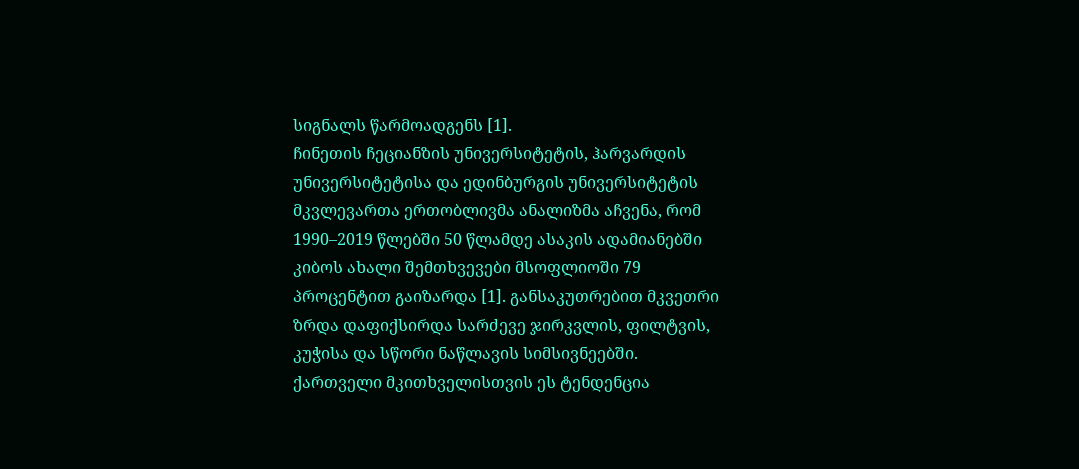სიგნალს წარმოადგენს [1].
ჩინეთის ჩეციანზის უნივერსიტეტის, ჰარვარდის უნივერსიტეტისა და ედინბურგის უნივერსიტეტის მკვლევართა ერთობლივმა ანალიზმა აჩვენა, რომ 1990–2019 წლებში 50 წლამდე ასაკის ადამიანებში კიბოს ახალი შემთხვევები მსოფლიოში 79 პროცენტით გაიზარდა [1]. განსაკუთრებით მკვეთრი ზრდა დაფიქსირდა სარძევე ჯირკვლის, ფილტვის, კუჭისა და სწორი ნაწლავის სიმსივნეებში.
ქართველი მკითხველისთვის ეს ტენდენცია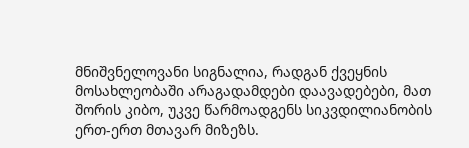მნიშვნელოვანი სიგნალია, რადგან ქვეყნის მოსახლეობაში არაგადამდები დაავადებები, მათ შორის კიბო, უკვე წარმოადგენს სიკვდილიანობის ერთ-ერთ მთავარ მიზეზს.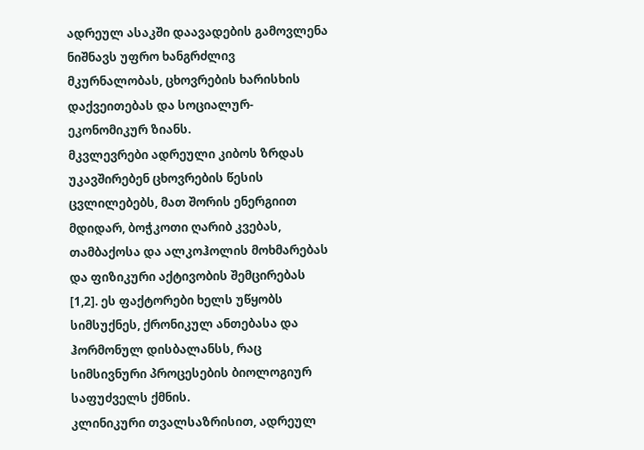ადრეულ ასაკში დაავადების გამოვლენა ნიშნავს უფრო ხანგრძლივ მკურნალობას, ცხოვრების ხარისხის დაქვეითებას და სოციალურ-ეკონომიკურ ზიანს.
მკვლევრები ადრეული კიბოს ზრდას უკავშირებენ ცხოვრების წესის ცვლილებებს, მათ შორის ენერგიით მდიდარ, ბოჭკოთი ღარიბ კვებას, თამბაქოსა და ალკოჰოლის მოხმარებას და ფიზიკური აქტივობის შემცირებას [1,2]. ეს ფაქტორები ხელს უწყობს სიმსუქნეს, ქრონიკულ ანთებასა და ჰორმონულ დისბალანსს, რაც სიმსივნური პროცესების ბიოლოგიურ საფუძველს ქმნის.
კლინიკური თვალსაზრისით, ადრეულ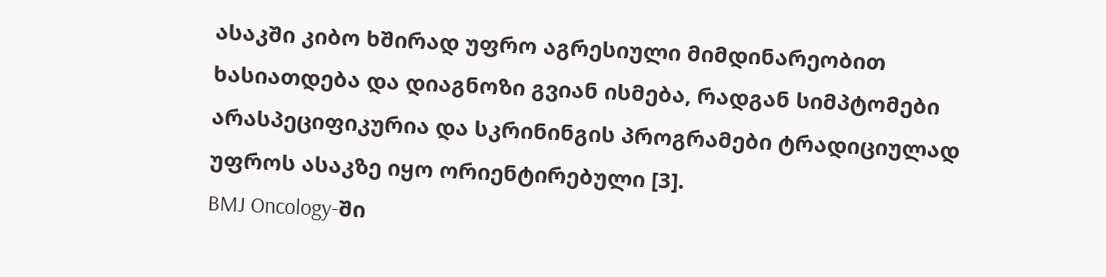ასაკში კიბო ხშირად უფრო აგრესიული მიმდინარეობით ხასიათდება და დიაგნოზი გვიან ისმება, რადგან სიმპტომები არასპეციფიკურია და სკრინინგის პროგრამები ტრადიციულად უფროს ასაკზე იყო ორიენტირებული [3].
BMJ Oncology-ში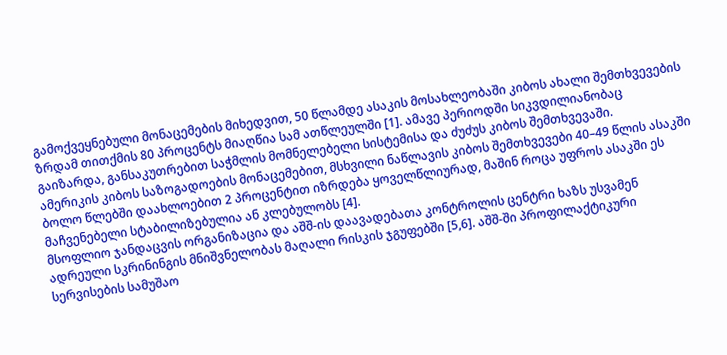გამოქვეყნებული მონაცემების მიხედვით, 50 წლამდე ასაკის მოსახლეობაში კიბოს ახალი შემთხვევების ზრდამ თითქმის 80 პროცენტს მიაღწია სამ ათწლეულში [1]. ამავე პერიოდში სიკვდილიანობაც გაიზარდა, განსაკუთრებით საჭმლის მომნელებელი სისტემისა და ძუძუს კიბოს შემთხვევაში.
ამერიკის კიბოს საზოგადოების მონაცემებით, მსხვილი ნაწლავის კიბოს შემთხვევები 40–49 წლის ასაკში ბოლო წლებში დაახლოებით 2 პროცენტით იზრდება ყოველწლიურად, მაშინ როცა უფროს ასაკში ეს მაჩვენებელი სტაბილიზებულია ან კლებულობს [4].
მსოფლიო ჯანდაცვის ორგანიზაცია და აშშ-ის დაავადებათა კონტროლის ცენტრი ხაზს უსვამენ ადრეული სკრინინგის მნიშვნელობას მაღალი რისკის ჯგუფებში [5,6]. აშშ-ში პროფილაქტიკური სერვისების სამუშაო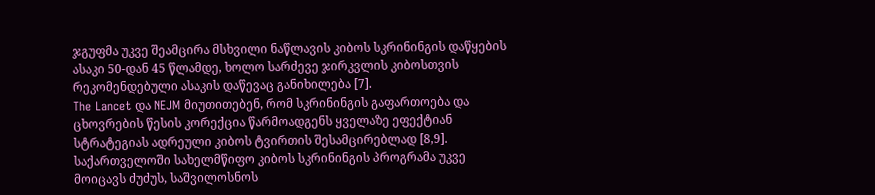ჯგუფმა უკვე შეამცირა მსხვილი ნაწლავის კიბოს სკრინინგის დაწყების ასაკი 50-დან 45 წლამდე, ხოლო სარძევე ჯირკვლის კიბოსთვის რეკომენდებული ასაკის დაწევაც განიხილება [7].
The Lancet და NEJM მიუთითებენ, რომ სკრინინგის გაფართოება და ცხოვრების წესის კორექცია წარმოადგენს ყველაზე ეფექტიან სტრატეგიას ადრეული კიბოს ტვირთის შესამცირებლად [8,9].
საქართველოში სახელმწიფო კიბოს სკრინინგის პროგრამა უკვე მოიცავს ძუძუს, საშვილოსნოს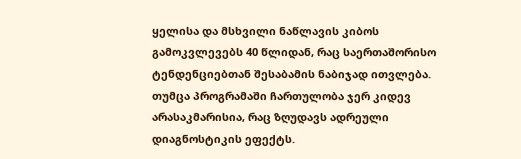ყელისა და მსხვილი ნაწლავის კიბოს გამოკვლევებს 40 წლიდან, რაც საერთაშორისო ტენდენციებთან შესაბამის ნაბიჯად ითვლება. თუმცა პროგრამაში ჩართულობა ჯერ კიდევ არასაკმარისია, რაც ზღუდავს ადრეული დიაგნოსტიკის ეფექტს.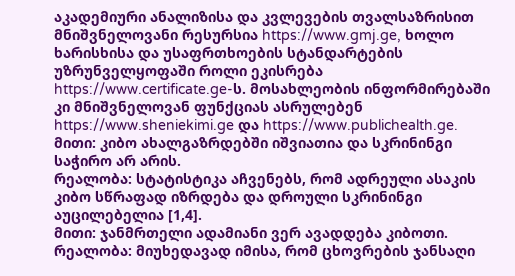აკადემიური ანალიზისა და კვლევების თვალსაზრისით მნიშვნელოვანი რესურსია https://www.gmj.ge, ხოლო ხარისხისა და უსაფრთხოების სტანდარტების უზრუნველყოფაში როლი ეკისრება https://www.certificate.ge-ს. მოსახლეობის ინფორმირებაში კი მნიშვნელოვან ფუნქციას ასრულებენ https://www.sheniekimi.ge და https://www.publichealth.ge.
მითი: კიბო ახალგაზრდებში იშვიათია და სკრინინგი საჭირო არ არის.
რეალობა: სტატისტიკა აჩვენებს, რომ ადრეული ასაკის კიბო სწრაფად იზრდება და დროული სკრინინგი აუცილებელია [1,4].
მითი: ჯანმრთელი ადამიანი ვერ ავადდება კიბოთი.
რეალობა: მიუხედავად იმისა, რომ ცხოვრების ჯანსაღი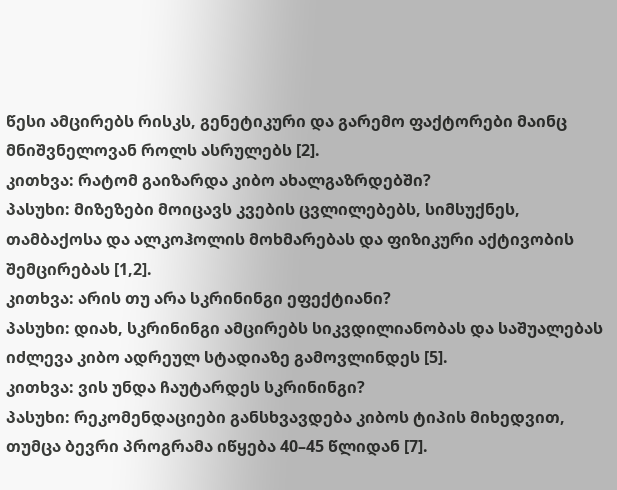წესი ამცირებს რისკს, გენეტიკური და გარემო ფაქტორები მაინც მნიშვნელოვან როლს ასრულებს [2].
კითხვა: რატომ გაიზარდა კიბო ახალგაზრდებში?
პასუხი: მიზეზები მოიცავს კვების ცვლილებებს, სიმსუქნეს, თამბაქოსა და ალკოჰოლის მოხმარებას და ფიზიკური აქტივობის შემცირებას [1,2].
კითხვა: არის თუ არა სკრინინგი ეფექტიანი?
პასუხი: დიახ, სკრინინგი ამცირებს სიკვდილიანობას და საშუალებას იძლევა კიბო ადრეულ სტადიაზე გამოვლინდეს [5].
კითხვა: ვის უნდა ჩაუტარდეს სკრინინგი?
პასუხი: რეკომენდაციები განსხვავდება კიბოს ტიპის მიხედვით, თუმცა ბევრი პროგრამა იწყება 40–45 წლიდან [7].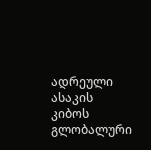ადრეული ასაკის კიბოს გლობალური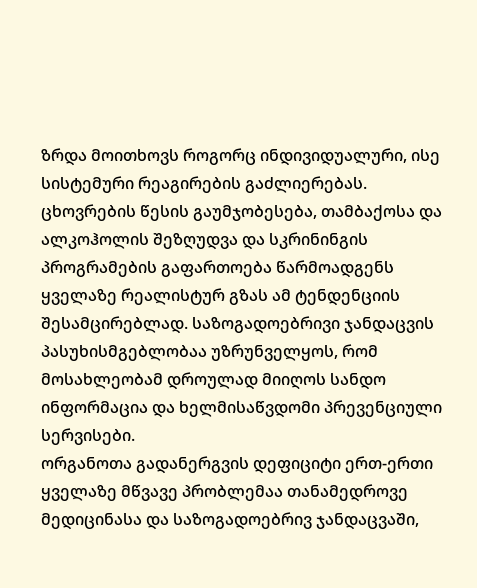ზრდა მოითხოვს როგორც ინდივიდუალური, ისე სისტემური რეაგირების გაძლიერებას. ცხოვრების წესის გაუმჯობესება, თამბაქოსა და ალკოჰოლის შეზღუდვა და სკრინინგის პროგრამების გაფართოება წარმოადგენს ყველაზე რეალისტურ გზას ამ ტენდენციის შესამცირებლად. საზოგადოებრივი ჯანდაცვის პასუხისმგებლობაა უზრუნველყოს, რომ მოსახლეობამ დროულად მიიღოს სანდო ინფორმაცია და ხელმისაწვდომი პრევენციული სერვისები.
ორგანოთა გადანერგვის დეფიციტი ერთ-ერთი ყველაზე მწვავე პრობლემაა თანამედროვე მედიცინასა და საზოგადოებრივ ჯანდაცვაში,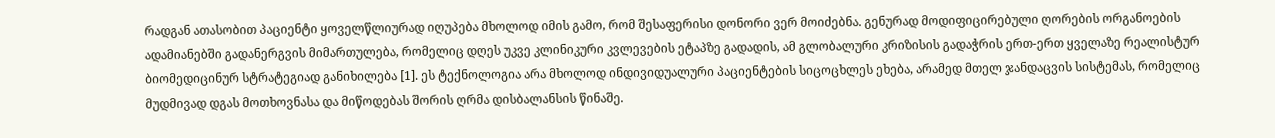რადგან ათასობით პაციენტი ყოველწლიურად იღუპება მხოლოდ იმის გამო, რომ შესაფერისი დონორი ვერ მოიძებნა. გენურად მოდიფიცირებული ღორების ორგანოების ადამიანებში გადანერგვის მიმართულება, რომელიც დღეს უკვე კლინიკური კვლევების ეტაპზე გადადის, ამ გლობალური კრიზისის გადაჭრის ერთ-ერთ ყველაზე რეალისტურ ბიომედიცინურ სტრატეგიად განიხილება [1]. ეს ტექნოლოგია არა მხოლოდ ინდივიდუალური პაციენტების სიცოცხლეს ეხება, არამედ მთელ ჯანდაცვის სისტემას, რომელიც მუდმივად დგას მოთხოვნასა და მიწოდებას შორის ღრმა დისბალანსის წინაშე.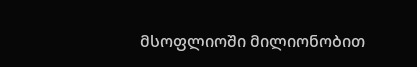მსოფლიოში მილიონობით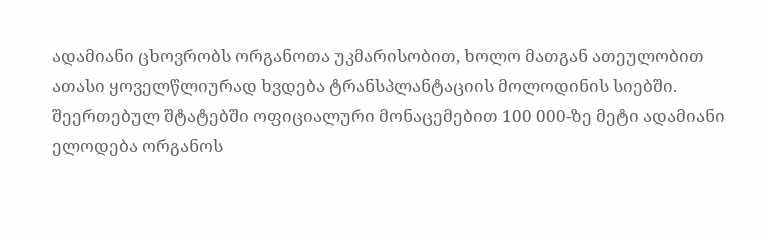ადამიანი ცხოვრობს ორგანოთა უკმარისობით, ხოლო მათგან ათეულობით ათასი ყოველწლიურად ხვდება ტრანსპლანტაციის მოლოდინის სიებში. შეერთებულ შტატებში ოფიციალური მონაცემებით 100 000-ზე მეტი ადამიანი ელოდება ორგანოს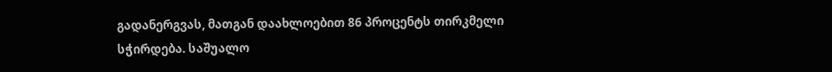გადანერგვას, მათგან დაახლოებით 86 პროცენტს თირკმელი სჭირდება. საშუალო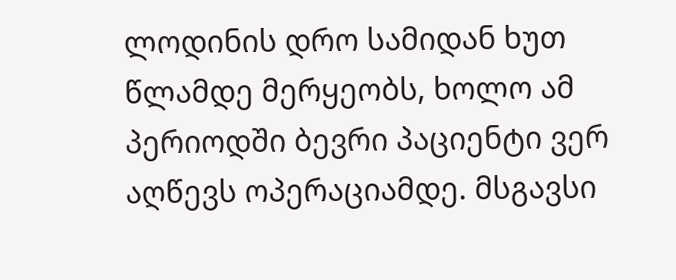ლოდინის დრო სამიდან ხუთ წლამდე მერყეობს, ხოლო ამ პერიოდში ბევრი პაციენტი ვერ აღწევს ოპერაციამდე. მსგავსი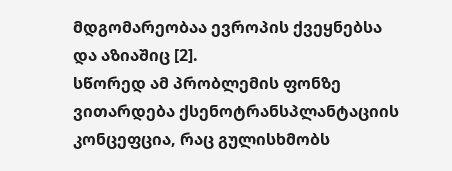მდგომარეობაა ევროპის ქვეყნებსა და აზიაშიც [2].
სწორედ ამ პრობლემის ფონზე ვითარდება ქსენოტრანსპლანტაციის კონცეფცია, რაც გულისხმობს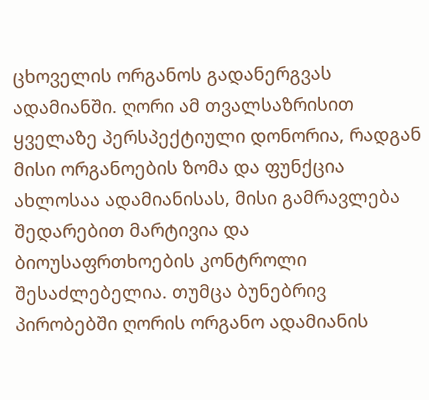ცხოველის ორგანოს გადანერგვას ადამიანში. ღორი ამ თვალსაზრისით ყველაზე პერსპექტიული დონორია, რადგან მისი ორგანოების ზომა და ფუნქცია ახლოსაა ადამიანისას, მისი გამრავლება შედარებით მარტივია და ბიოუსაფრთხოების კონტროლი შესაძლებელია. თუმცა ბუნებრივ პირობებში ღორის ორგანო ადამიანის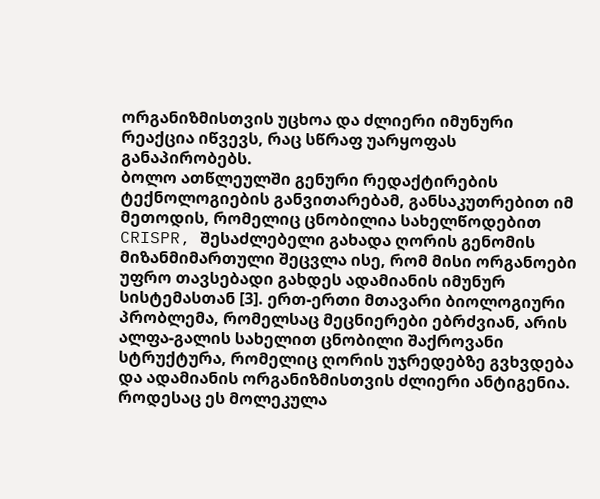ორგანიზმისთვის უცხოა და ძლიერი იმუნური რეაქცია იწვევს, რაც სწრაფ უარყოფას განაპირობებს.
ბოლო ათწლეულში გენური რედაქტირების ტექნოლოგიების განვითარებამ, განსაკუთრებით იმ მეთოდის, რომელიც ცნობილია სახელწოდებით CRISPR, შესაძლებელი გახადა ღორის გენომის მიზანმიმართული შეცვლა ისე, რომ მისი ორგანოები უფრო თავსებადი გახდეს ადამიანის იმუნურ სისტემასთან [3]. ერთ-ერთი მთავარი ბიოლოგიური პრობლემა, რომელსაც მეცნიერები ებრძვიან, არის ალფა-გალის სახელით ცნობილი შაქროვანი სტრუქტურა, რომელიც ღორის უჯრედებზე გვხვდება და ადამიანის ორგანიზმისთვის ძლიერი ანტიგენია. როდესაც ეს მოლეკულა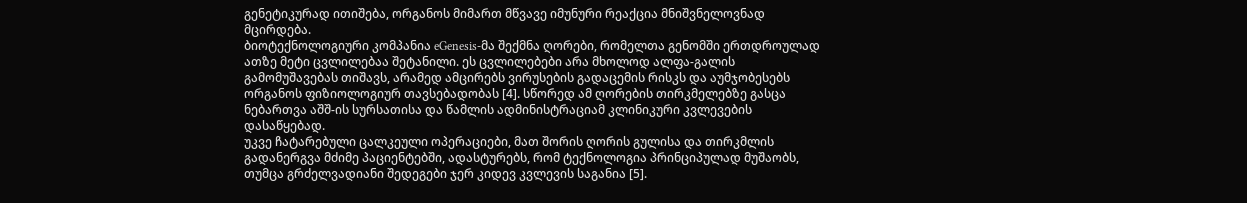გენეტიკურად ითიშება, ორგანოს მიმართ მწვავე იმუნური რეაქცია მნიშვნელოვნად მცირდება.
ბიოტექნოლოგიური კომპანია eGenesis-მა შექმნა ღორები, რომელთა გენომში ერთდროულად ათზე მეტი ცვლილებაა შეტანილი. ეს ცვლილებები არა მხოლოდ ალფა-გალის გამომუშავებას თიშავს, არამედ ამცირებს ვირუსების გადაცემის რისკს და აუმჯობესებს ორგანოს ფიზიოლოგიურ თავსებადობას [4]. სწორედ ამ ღორების თირკმელებზე გასცა ნებართვა აშშ-ის სურსათისა და წამლის ადმინისტრაციამ კლინიკური კვლევების დასაწყებად.
უკვე ჩატარებული ცალკეული ოპერაციები, მათ შორის ღორის გულისა და თირკმლის გადანერგვა მძიმე პაციენტებში, ადასტურებს, რომ ტექნოლოგია პრინციპულად მუშაობს, თუმცა გრძელვადიანი შედეგები ჯერ კიდევ კვლევის საგანია [5].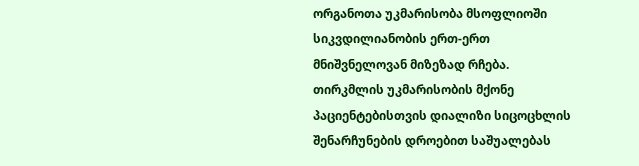ორგანოთა უკმარისობა მსოფლიოში სიკვდილიანობის ერთ-ერთ მნიშვნელოვან მიზეზად რჩება. თირკმლის უკმარისობის მქონე პაციენტებისთვის დიალიზი სიცოცხლის შენარჩუნების დროებით საშუალებას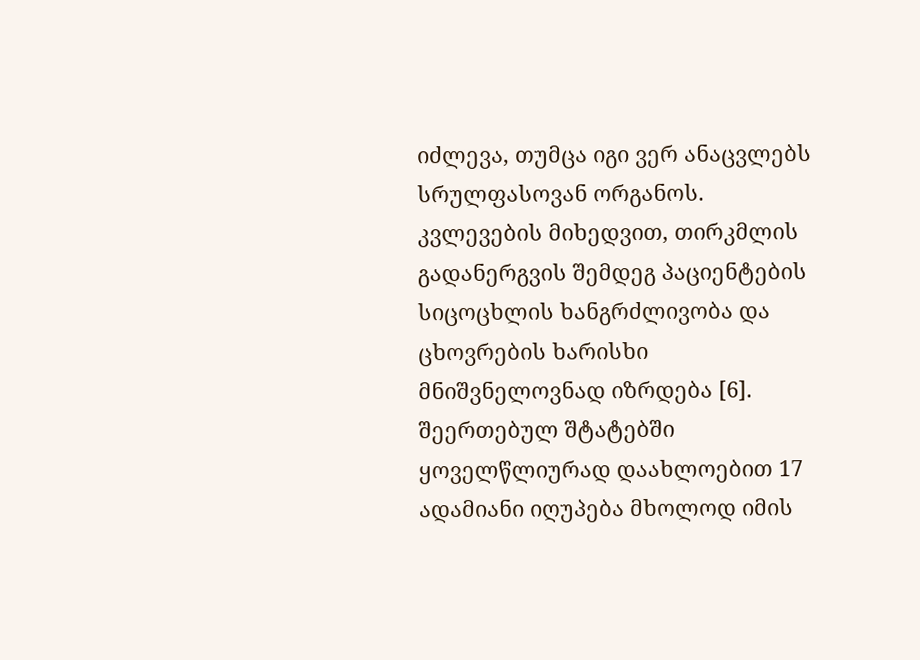იძლევა, თუმცა იგი ვერ ანაცვლებს სრულფასოვან ორგანოს. კვლევების მიხედვით, თირკმლის გადანერგვის შემდეგ პაციენტების სიცოცხლის ხანგრძლივობა და ცხოვრების ხარისხი მნიშვნელოვნად იზრდება [6].
შეერთებულ შტატებში ყოველწლიურად დაახლოებით 17 ადამიანი იღუპება მხოლოდ იმის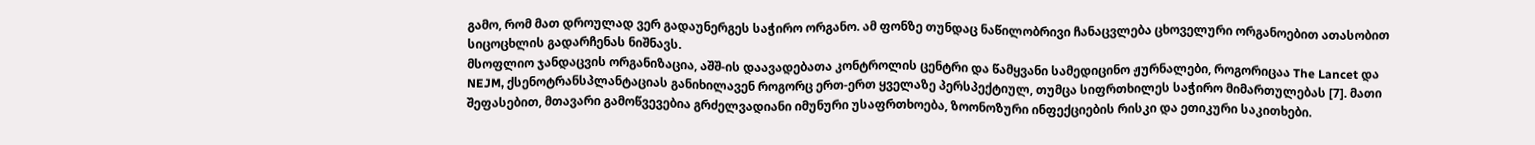გამო, რომ მათ დროულად ვერ გადაუნერგეს საჭირო ორგანო. ამ ფონზე თუნდაც ნაწილობრივი ჩანაცვლება ცხოველური ორგანოებით ათასობით სიცოცხლის გადარჩენას ნიშნავს.
მსოფლიო ჯანდაცვის ორგანიზაცია, აშშ-ის დაავადებათა კონტროლის ცენტრი და წამყვანი სამედიცინო ჟურნალები, როგორიცაა The Lancet და NEJM, ქსენოტრანსპლანტაციას განიხილავენ როგორც ერთ-ერთ ყველაზე პერსპექტიულ, თუმცა სიფრთხილეს საჭირო მიმართულებას [7]. მათი შეფასებით, მთავარი გამოწვევებია გრძელვადიანი იმუნური უსაფრთხოება, ზოონოზური ინფექციების რისკი და ეთიკური საკითხები.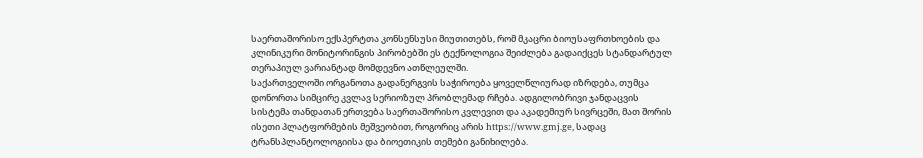საერთაშორისო ექსპერტთა კონსენსუსი მიუთითებს, რომ მკაცრი ბიოუსაფრთხოების და კლინიკური მონიტორინგის პირობებში ეს ტექნოლოგია შეიძლება გადაიქცეს სტანდარტულ თერაპიულ ვარიანტად მომდევნო ათწლეულში.
საქართველოში ორგანოთა გადანერგვის საჭიროება ყოველწლიურად იზრდება, თუმცა დონორთა სიმცირე კვლავ სერიოზულ პრობლემად რჩება. ადგილობრივი ჯანდაცვის სისტემა თანდათან ერთვება საერთაშორისო კვლევით და აკადემიურ სივრცეში, მათ შორის ისეთი პლატფორმების მეშვეობით, როგორიც არის https://www.gmj.ge, სადაც ტრანსპლანტოლოგიისა და ბიოეთიკის თემები განიხილება.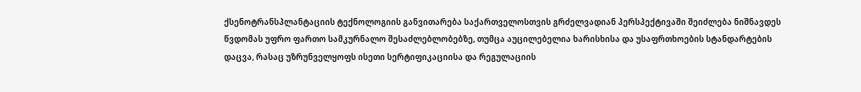ქსენოტრანსპლანტაციის ტექნოლოგიის განვითარება საქართველოსთვის გრძელვადიან პერსპექტივაში შეიძლება ნიშნავდეს წვდომას უფრო ფართო სამკურნალო შესაძლებლობებზე, თუმცა აუცილებელია ხარისხისა და უსაფრთხოების სტანდარტების დაცვა, რასაც უზრუნველყოფს ისეთი სერტიფიკაციისა და რეგულაციის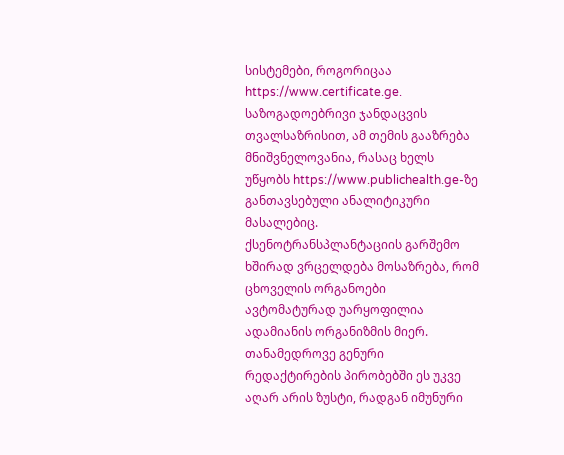სისტემები, როგორიცაა https://www.certificate.ge. საზოგადოებრივი ჯანდაცვის თვალსაზრისით, ამ თემის გააზრება მნიშვნელოვანია, რასაც ხელს უწყობს https://www.publichealth.ge-ზე განთავსებული ანალიტიკური მასალებიც.
ქსენოტრანსპლანტაციის გარშემო ხშირად ვრცელდება მოსაზრება, რომ ცხოველის ორგანოები ავტომატურად უარყოფილია ადამიანის ორგანიზმის მიერ. თანამედროვე გენური რედაქტირების პირობებში ეს უკვე აღარ არის ზუსტი, რადგან იმუნური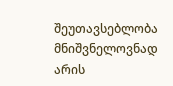შეუთავსებლობა მნიშვნელოვნად არის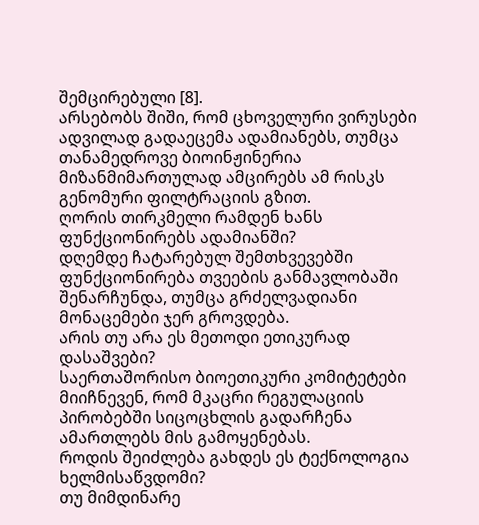შემცირებული [8].
არსებობს შიში, რომ ცხოველური ვირუსები ადვილად გადაეცემა ადამიანებს, თუმცა თანამედროვე ბიოინჟინერია მიზანმიმართულად ამცირებს ამ რისკს გენომური ფილტრაციის გზით.
ღორის თირკმელი რამდენ ხანს ფუნქციონირებს ადამიანში?
დღემდე ჩატარებულ შემთხვევებში ფუნქციონირება თვეების განმავლობაში შენარჩუნდა, თუმცა გრძელვადიანი მონაცემები ჯერ გროვდება.
არის თუ არა ეს მეთოდი ეთიკურად დასაშვები?
საერთაშორისო ბიოეთიკური კომიტეტები მიიჩნევენ, რომ მკაცრი რეგულაციის პირობებში სიცოცხლის გადარჩენა ამართლებს მის გამოყენებას.
როდის შეიძლება გახდეს ეს ტექნოლოგია ხელმისაწვდომი?
თუ მიმდინარე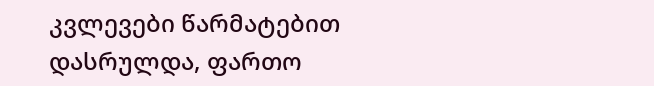კვლევები წარმატებით დასრულდა, ფართო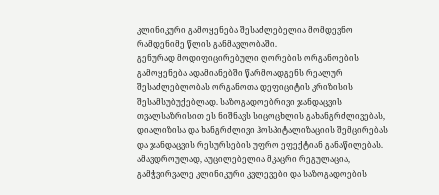კლინიკური გამოყენება შესაძლებელია მომდევნო რამდენიმე წლის განმავლობაში.
გენურად მოდიფიცირებული ღორების ორგანოების გამოყენება ადამიანებში წარმოადგენს რეალურ შესაძლებლობას ორგანოთა დეფიციტის კრიზისის შესამსუბუქებლად. საზოგადოებრივი ჯანდაცვის თვალსაზრისით ეს ნიშნავს სიცოცხლის გახანგრძლივებას, დიალიზისა და ხანგრძლივი ჰოსპიტალიზაციის შემცირებას და ჯანდაცვის რესურსების უფრო ეფექტიან განაწილებას. ამავდროულად, აუცილებელია მკაცრი რეგულაცია, გამჭვირვალე კლინიკური კვლევები და საზოგადოების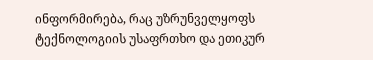ინფორმირება, რაც უზრუნველყოფს ტექნოლოგიის უსაფრთხო და ეთიკურ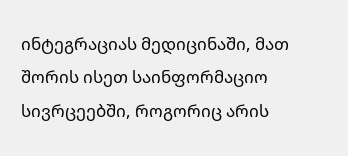ინტეგრაციას მედიცინაში, მათ შორის ისეთ საინფორმაციო სივრცეებში, როგორიც არის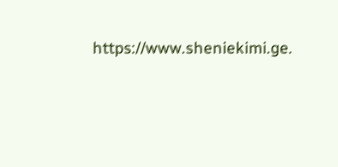https://www.sheniekimi.ge.